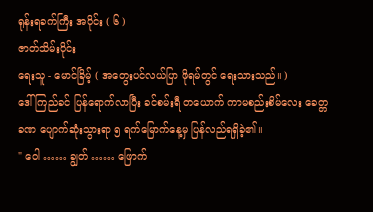ရုန်းရခက်ကြီး အပိုင်း ( ၆ )
ဇာတ်သိမ်းပိုင်း
ရေးသူ - မောင်ခြိမ့် ( အတွေးပင်လယ်ပြာ ဖိုရမ်တွင် ရေးသားသည်။ )
ဒေါ်ကြည်ခင် ပြန်ရောက်လာပြီး ခင်စမ်းရီ တယောက် ကာမစည်းစိမ်လေး ခေတ္တခဏ ပျောက်ဆုံးသွားရာ ၅ ရက်မြောက်နေ့မှ ပြန်လည်ရရှိခဲ့၏။
" ဝေါ …… ချွတ် …… ဖြောက်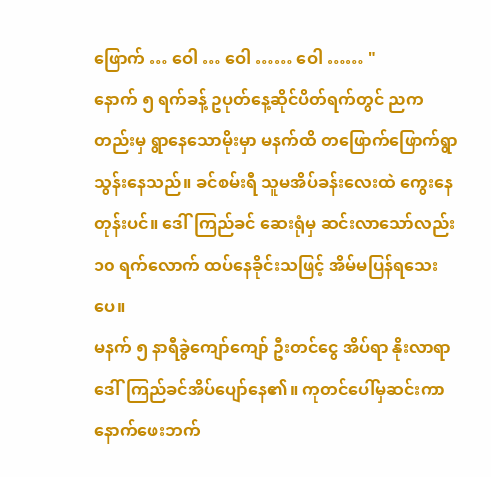ဖြောက် … ဝေါ … ဝေါ …… ဝေါ …… "
နောက် ၅ ရက်ခန့် ဥပုတ်နေ့ဆိုင်ပိတ်ရက်တွင် ညကတည်းမှ ရွာနေသောမိုးမှာ မနက်ထိ တဖြောက်ဖြောက်ရွာသွန်းနေသည်။ ခင်စမ်းရီ သူမအိပ်ခန်းလေးထဲ ကွေးနေတုန်းပင်။ ဒေါ်ကြည်ခင် ဆေးရုံမှ ဆင်းလာသော်လည်း ၁၀ ရက်လောက် ထပ်နေခိုင်းသဖြင့် အိမ်မပြန်ရသေးပေ။
မနက် ၅ နာရီခွဲကျော်ကျော် ဦးတင်ငွေ အိပ်ရာ နိုးလာရာ ဒေါ်ကြည်ခင်အိပ်ပျော်နေ၏။ ကုတင်ပေါ်မှဆင်းကာ နောက်ဖေးဘက်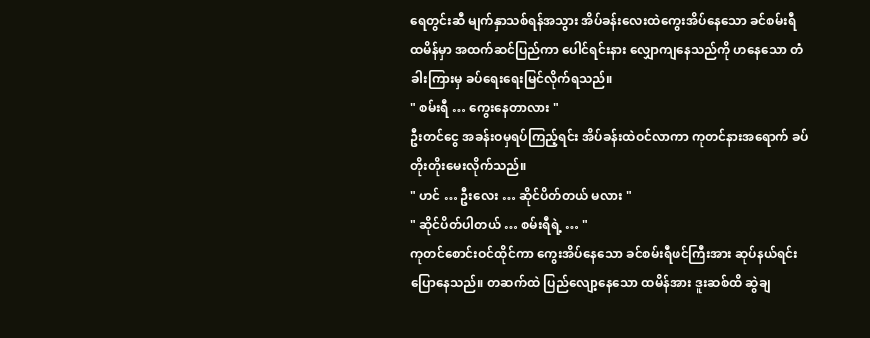ရေတွင်းဆီ မျက်နှာသစ်ရန်အသွား အိပ်ခန်းလေးထဲကွေးအိပ်နေသော ခင်စမ်းရီ ထမိန်မှာ အထက်ဆင်ပြည်ကာ ပေါင်ရင်းနား လျှောကျနေသည်ကို ဟနေသော တံခါးကြားမှ ခပ်ရေးရေးမြင်လိုက်ရသည်။
" စမ်းရီ … ကွေးနေတာလား "
ဦးတင်ငွေ အခန်းဝမှရပ်ကြည့်ရင်း အိပ်ခန်းထဲဝင်လာကာ ကုတင်နားအရောက် ခပ်တိုးတိုးမေးလိုက်သည်။
" ဟင် … ဦးလေး … ဆိုင်ပိတ်တယ် မလား "
" ဆိုင်ပိတ်ပါတယ် … စမ်းရီရဲ့ … "
ကုတင်စောင်းဝင်ထိုင်ကာ ကွေးအိပ်နေသော ခင်စမ်းရီဖင်ကြီးအား ဆုပ်နယ်ရင်း ပြောနေသည်။ တဆက်ထဲ ပြည်လျော့နေသော ထမိန်အား ဒူးဆစ်ထိ ဆွဲချ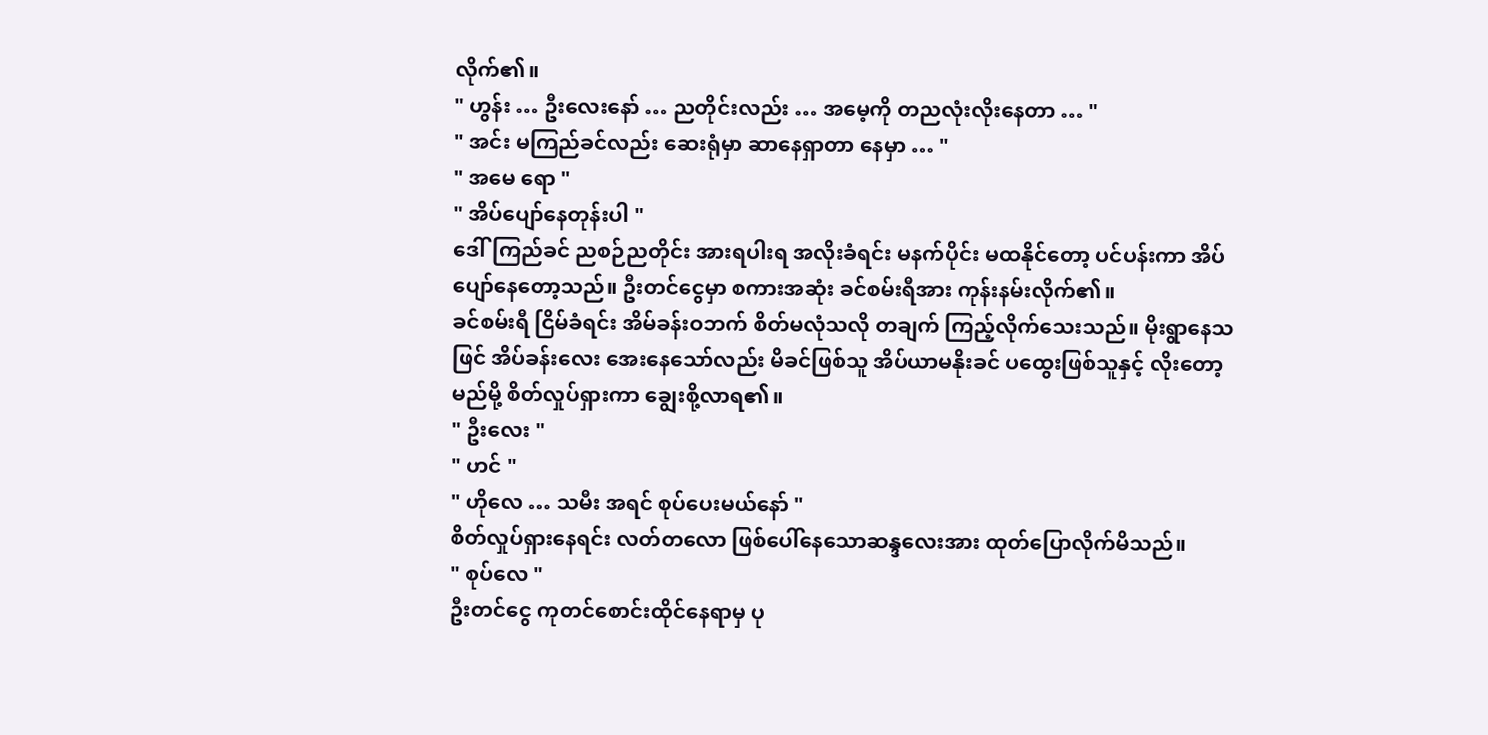လိုက်၏။
" ဟွန်း … ဦးလေးနော် … ညတိုင်းလည်း … အမေ့ကို တညလုံးလိုးနေတာ … "
" အင်း မကြည်ခင်လည်း ဆေးရုံမှာ ဆာနေရှာတာ နေမှာ … "
" အမေ ရော "
" အိပ်ပျော်နေတုန်းပါ "
ဒေါ်ကြည်ခင် ညစဉ်ညတိုင်း အားရပါးရ အလိုးခံရင်း မနက်ပိုင်း မထနိုင်တော့ ပင်ပန်းကာ အိပ်ပျော်နေတော့သည်။ ဦးတင်ငွေမှာ စကားအဆုံး ခင်စမ်းရီအား ကုန်းနမ်းလိုက်၏။
ခင်စမ်းရီ ငြိမ်ခံရင်း အိမ်ခန်းဝဘက် စိတ်မလုံသလို တချက် ကြည့်လိုက်သေးသည်။ မိုးရွာနေသဖြင် အိပ်ခန်းလေး အေးနေသော်လည်း မိခင်ဖြစ်သူ အိပ်ယာမနိုးခင် ပထွေးဖြစ်သူနှင့် လိုးတော့မည်မို့ စိတ်လှုပ်ရှားကာ ချွေးစို့လာရ၏။
" ဦးလေး "
" ဟင် "
" ဟိုလေ … သမီး အရင် စုပ်ပေးမယ်နော် "
စိတ်လှုပ်ရှားနေရင်း လတ်တလော ဖြစ်ပေါ်နေသောဆန္ဒလေးအား ထုတ်ပြောလိုက်မိသည်။
" စုပ်လေ "
ဦးတင်ငွေ ကုတင်စောင်းထိုင်နေရာမှ ပု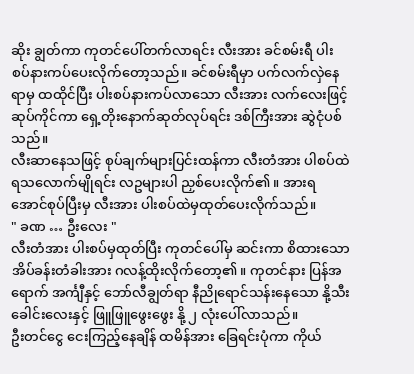ဆိုး ချွတ်ကာ ကုတင်ပေါ်တက်လာရင်း လီးအား ခင်စမ်းရီ ပါးစပ်နားကပ်ပေးလိုက်တော့သည်။ ခင်စမ်းရီမှာ ပက်လက်လှဲနေရာမှ ထထိုင်ပြီး ပါးစပ်နားကပ်လာသော လီးအား လက်လေးဖြင့်ဆုပ်ကိုင်ကာ ရှေ့တိုးနောက်ဆုတ်လုပ်ရင်း ဒစ်ကြီးအား ဆွဲငုံပစ်သည်။
လီးဆာနေသဖြင့် စုပ်ချက်များပြင်းထန်ကာ လီးတံအား ပါစပ်ထဲရသလောက်မျိုရင်း လဥများပါ ညှစ်ပေးလိုက်၏။ အားရအောင်စုပ်ပြီးမှ လီးအား ပါးစပ်ထဲမှထုတ်ပေးလိုက်သည်။
" ခဏ … ဦးလေး "
လီးတံအား ပါးစပ်မှထုတ်ပြီး ကုတင်ပေါ်မှ ဆင်းကာ စိထားသော အိပ်ခန်းတံခါးအား ဂလန့်ထိုးလိုက်တော့၏။ ကုတင်နား ပြန်အရောက် အင်္ကျီနှင့် ဘော်လီချွတ်ရာ နီညိုရောင်သန်းနေသော နို့သီးခေါင်းလေးနှင့် ဖြူဖြူဖွေးဖွေး နို့ ၂ လုံးပေါ်လာသည်။
ဦးတင်ငွေ ငေးကြည့်နေချိန် ထမိန်အား ခြေရင်းပုံကာ ကိုယ်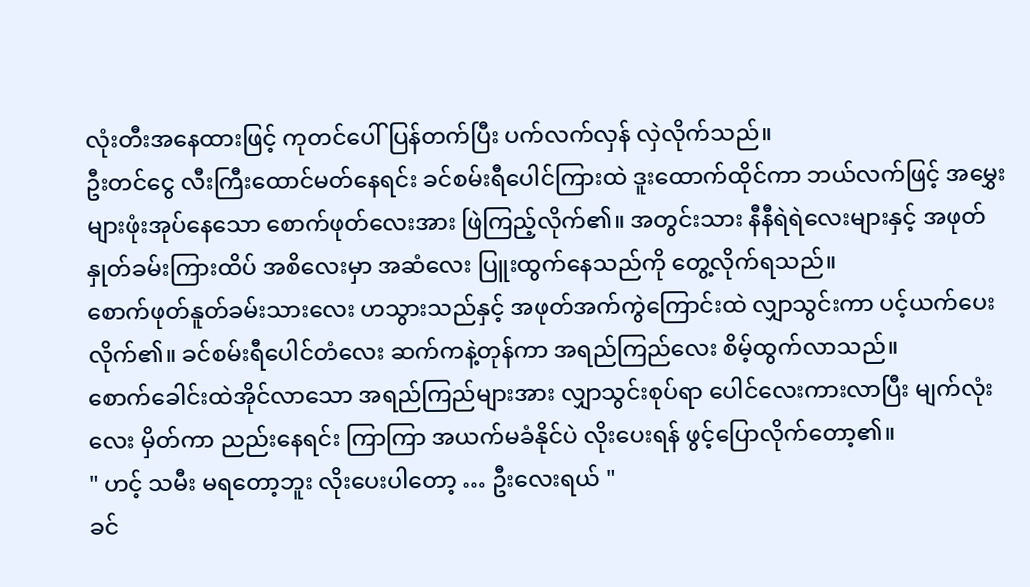လုံးတီးအနေထားဖြင့် ကုတင်ပေါ်ပြန်တက်ပြီး ပက်လက်လှန် လှဲလိုက်သည်။
ဦးတင်ငွေ လီးကြီးထောင်မတ်နေရင်း ခင်စမ်းရီပေါင်ကြားထဲ ဒူးထောက်ထိုင်ကာ ဘယ်လက်ဖြင့် အမွှေးများဖုံးအုပ်နေသော စောက်ဖုတ်လေးအား ဖြဲကြည့်လိုက်၏။ အတွင်းသား နီနီရဲရဲလေးများနှင့် အဖုတ် နှုတ်ခမ်းကြားထိပ် အစိလေးမှာ အဆံလေး ပြူးထွက်နေသည်ကို တွေ့လိုက်ရသည်။
စောက်ဖုတ်နူတ်ခမ်းသားလေး ဟသွားသည်နှင့် အဖုတ်အက်ကွဲကြောင်းထဲ လျှာသွင်းကာ ပင့်ယက်ပေးလိုက်၏။ ခင်စမ်းရီပေါင်တံလေး ဆက်ကနဲ့တုန်ကာ အရည်ကြည်လေး စိမ့်ထွက်လာသည်။
စောက်ခေါင်းထဲအိုင်လာသော အရည်ကြည်များအား လျှာသွင်းစုပ်ရာ ပေါင်လေးကားလာပြီး မျက်လုံးလေး မှိတ်ကာ ညည်းနေရင်း ကြာကြာ အယက်မခံနိုင်ပဲ လိုးပေးရန် ဖွင့်ပြောလိုက်တော့၏။
" ဟင့် သမီး မရတော့ဘူး လိုးပေးပါတော့ … ဦးလေးရယ် "
ခင်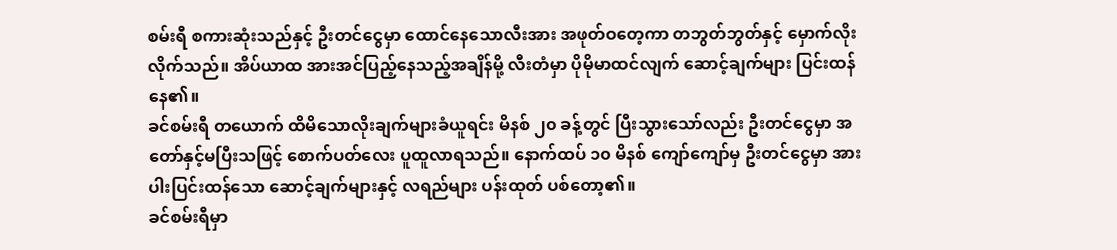စမ်းရီ စကားဆုံးသည်နှင့် ဦးတင်ငွေမှာ ထောင်နေသောလီးအား အဖုတ်ဝတေ့ကာ တဘွတ်ဘွတ်နှင့် မှောက်လိုးလိုက်သည်။ အိပ်ယာထ အားအင်ပြည့်နေသည့်အချိန်မို့ လီးတံမှာ ပိုမိုမာထင်လျက် ဆောင့်ချက်များ ပြင်းထန်နေ၏။
ခင်စမ်းရီ တယောက် ထိမိသောလိုးချက်များခံယူရင်း မိနစ် ၂၀ ခန့်တွင် ပြီးသွားသော်လည်း ဦးတင်ငွေမှာ အတော်နှင့်မပြီးသဖြင့် စောက်ပတ်လေး ပူထူလာရသည်။ နောက်ထပ် ၁၀ မိနစ် ကျော်ကျော်မှ ဦးတင်ငွေမှာ အားပါးပြင်းထန်သော ဆောင့်ချက်များနှင့် လရည်များ ပန်းထုတ် ပစ်တော့၏။
ခင်စမ်းရီမှာ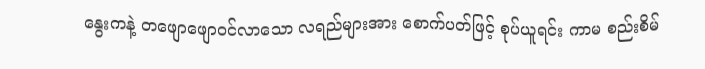နွေးကနဲ့ တဖျောဖျောဝင်လာသော လရည်များအား စောက်ပတ်ဖြင့် စုပ်ယူရင်း ကာမ စည်းစိမ်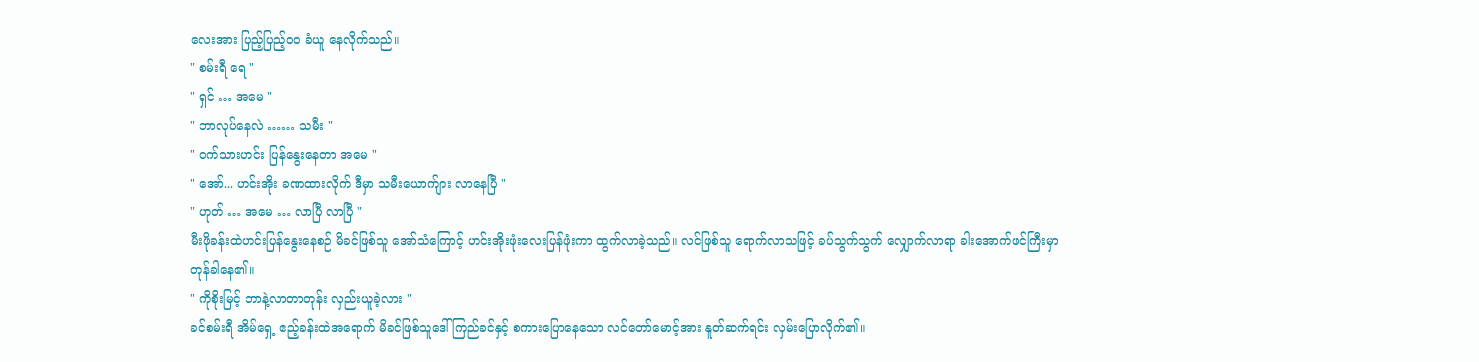လေးအား ပြည့်ပြည့်ဝဝ ခံယူ နေလိုက်သည်။
" စမ်းရီ ရေ "
" ရှင် … အမေ "
" ဘာလုပ်နေလဲ …… သမီး "
" ဝက်သားဟင်း ပြန်နွေးနေတာ အမေ "
" အော်... ဟင်းအိုး ခဏထားလိုက် ဒီမှာ သမီးယောက်ျား လာနေပြီ "
" ဟုတ် … အမေ … လာပြီ လာပြီ "
မီးဖိုခန်းထဲဟင်းပြန်နွေးနေစဉ် မိခင်ဖြစ်သူ အော်သံကြောင့် ဟင်းအိုးဖုံးလေးပြန်ဖုံးကာ ထွက်လာခဲ့သည်။ လင်ဖြစ်သူ ရောက်လာသဖြင့် ခပ်သွက်သွက် လျှောက်လာရာ ခါးအောက်ဖင်ကြီးမှာ တုန်ခါနေ၏။
" ကိုစိုးမြင့် ဘာနဲ့လာတာတုန်း လှည်းယူခဲ့လား "
ခင်စမ်းရီ အိမ်ရှေ့ ဧည့်ခန်းထဲအရောက် မိခင်ဖြစ်သူဒေါ်ကြည်ခင်နှင့် စကားပြောနေသော လင်တော်မောင့်အား နူတ်ဆက်ရင်း လှမ်းပြောလိုက်၏။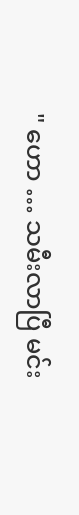" ဟော … သမီးလာပြီ မင်း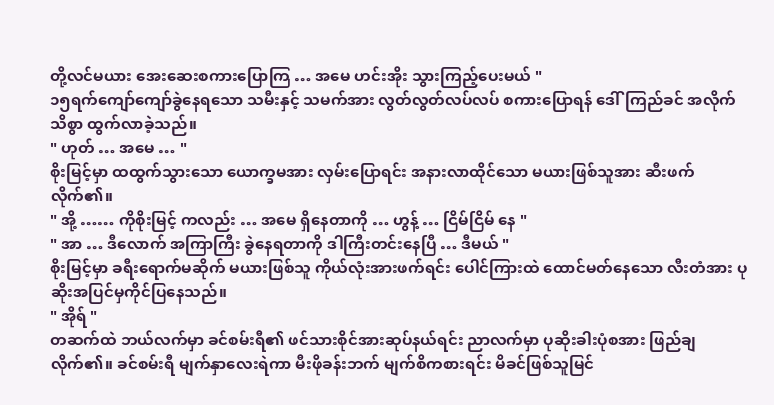တို့လင်မယား အေးဆေးစကားပြောကြ … အမေ ဟင်းအိုး သွားကြည့်ပေးမယ် "
၁၅ရက်ကျော်ကျော်ခွဲနေရသော သမီးနှင့် သမက်အား လွတ်လွတ်လပ်လပ် စကားပြောရန် ဒေါ်ကြည်ခင် အလိုက်သိစွာ ထွက်လာခဲ့သည်။
" ဟုတ် … အမေ … "
စိုးမြင့်မှာ ထထွက်သွားသော ယောက္ခမအား လှမ်းပြောရင်း အနားလာထိုင်သော မယားဖြစ်သူအား ဆီးဖက်လိုက်၏။
" အို့ …… ကိုစိုးမြင့် ကလည်း … အမေ ရှိနေတာကို … ဟွန့် … ငြိမ်ငြိမ် နေ "
" အာ … ဒီလောက် အကြာကြီး ခွဲနေရတာကို ဒါကြီးတင်းနေပြီ … ဒီမယ် "
စိုးမြင့်မှာ ခရီးရောက်မဆိုက် မယားဖြစ်သူ ကိုယ်လုံးအားဖက်ရင်း ပေါင်ကြားထဲ ထောင်မတ်နေသော လီးတံအား ပုဆိုးအပြင်မှကိုင်ပြနေသည်။
" အိုရ် "
တဆက်ထဲ ဘယ်လက်မှာ ခင်စမ်းရီ၏ ဖင်သားစိုင်အားဆုပ်နယ်ရင်း ညာလက်မှာ ပုဆိုးခါးပုံစအား ဖြည်ချလိုက်၏။ ခင်စမ်းရီ မျက်နှာလေးရဲကာ မီးဖိုခန်းဘက် မျက်စိကစားရင်း မိခင်ဖြစ်သူမြင်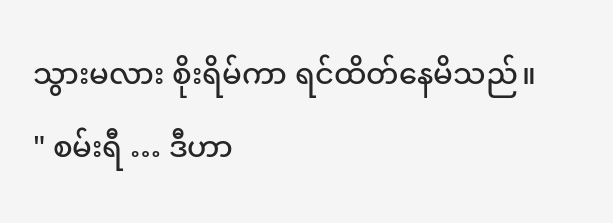သွားမလား စိုးရိမ်ကာ ရင်ထိတ်နေမိသည်။
" စမ်းရီ … ဒီဟာ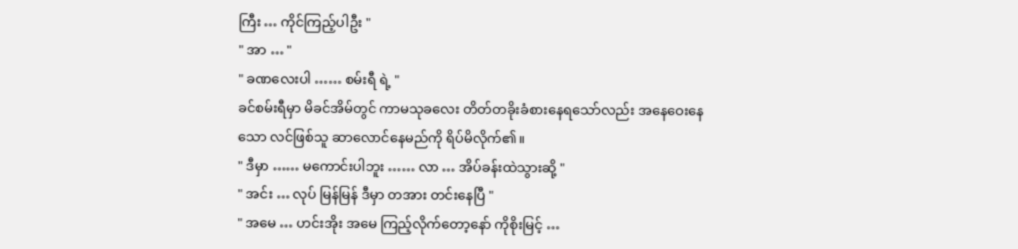ကြီး … ကိုင်ကြည့်ပါဦး "
" အာ … "
" ခဏလေးပါ …… စမ်းရီ ရဲ့ "
ခင်စမ်းရီမှာ မိခင်အိမ်တွင် ကာမသုခလေး တိတ်တခိုးခံစားနေရသော်လည်း အနေဝေးနေသော လင်ဖြစ်သူ ဆာလောင်နေမည်ကို ရိပ်မိလိုက်၏။
" ဒီမှာ …… မကောင်းပါဘူး …… လာ … အိပ်ခန်းထဲသွားဆို့ "
" အင်း … လုပ် မြန်မြန် ဒီမှာ တအား တင်းနေပြီ "
" အမေ … ဟင်းအိုး အမေ ကြည့်လိုက်တော့နော် ကိုစိုးမြင့် …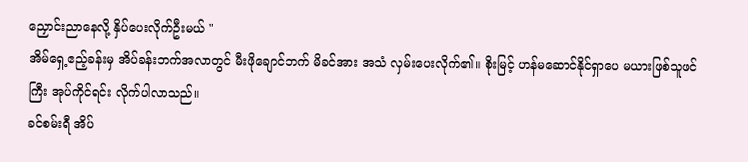ညှောင်းညာနေလို့ နှိပ်ပေးလိုက်ဦးမယ် "
အိမ်ရှေ့ဧည့်ခန်းမှ အိပ်ခန်းဘက်အလာတွင် မီးဖိုချောင်ဘက် မိခင်အား အသံ လှမ်းပေးလိုက်၏။ စိုးမြင့် ဟန်မဆောင်နိုင်ရှာပေ မယားဖြစ်သူဖင်ကြီး အုပ်ကိုင်ရင်း လိုက်ပါလာသည်။
ခင်စမ်းရီ အိပ်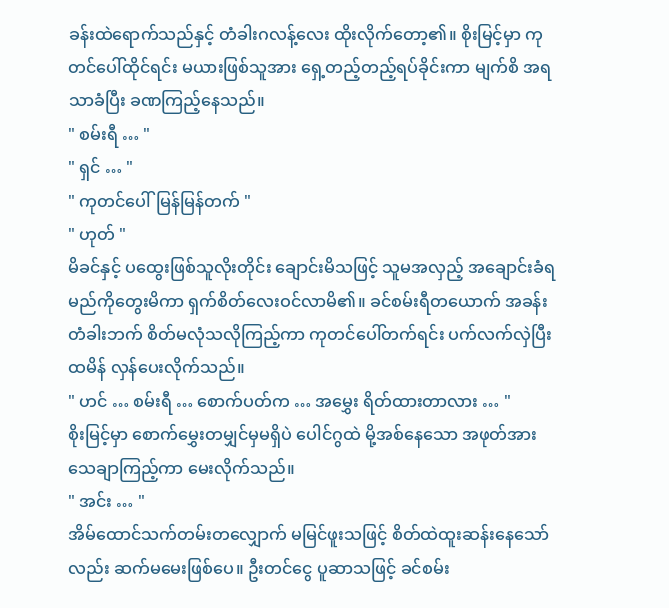ခန်းထဲရောက်သည်နှင့် တံခါးဂလန့်လေး ထိုးလိုက်တော့၏။ စိုးမြင့်မှာ ကုတင်ပေါ်ထိုင်ရင်း မယားဖြစ်သူအား ရှေ့တည့်တည့်ရပ်ခိုင်းကာ မျက်စိ အရသာခံပြီး ခဏကြည့်နေသည်။
" စမ်းရီ … "
" ရှင် … "
" ကုတင်ပေါ်မြန်မြန်တက် "
" ဟုတ် "
မိခင်နှင့် ပထွေးဖြစ်သူလိုးတိုင်း ချောင်းမိသဖြင့် သူမအလှည့် အချောင်းခံရမည်ကိုတွေးမိကာ ရှက်စိတ်လေးဝင်လာမိ၏။ ခင်စမ်းရီတယောက် အခန်းတံခါးဘက် စိတ်မလုံသလိုကြည့်ကာ ကုတင်ပေါ်တက်ရင်း ပက်လက်လှဲပြီး ထမိန် လှန်ပေးလိုက်သည်။
" ဟင် … စမ်းရီ … စောက်ပတ်က … အမွှေး ရိတ်ထားတာလား … "
စိုးမြင့်မှာ စောက်မွှေးတမျှင်မှမရှိပဲ ပေါင်ဂွထဲ မို့အစ်နေသော အဖုတ်အား သေချာကြည့်ကာ မေးလိုက်သည်။
" အင်း … "
အိမ်ထောင်သက်တမ်းတလျှောက် မမြင်ဖူးသဖြင့် စိတ်ထဲထူးဆန်းနေသော်လည်း ဆက်မမေးဖြစ်ပေ။ ဦးတင်ငွေ ပူဆာသဖြင့် ခင်စမ်း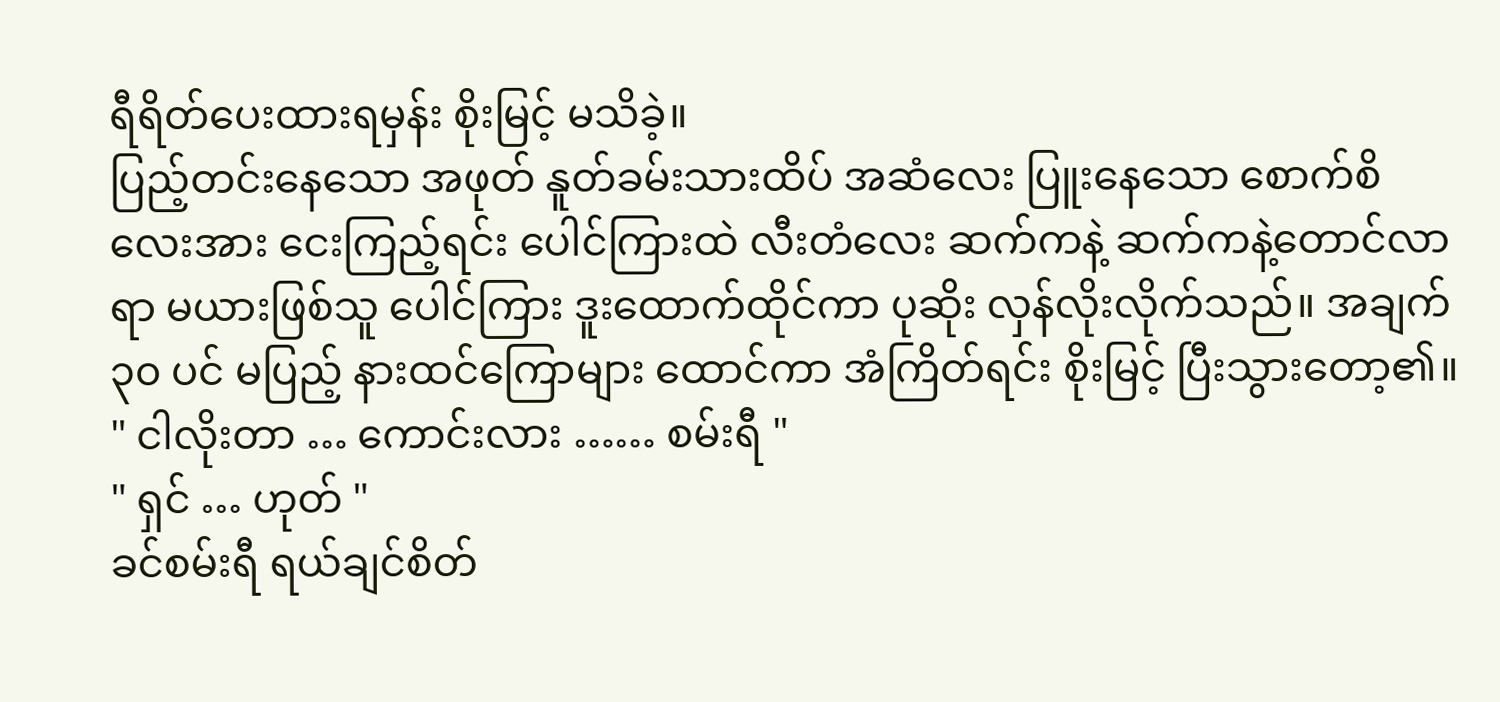ရီရိတ်ပေးထားရမှန်း စိုးမြင့် မသိခဲ့။
ပြည့်တင်းနေသော အဖုတ် နူတ်ခမ်းသားထိပ် အဆံလေး ပြူးနေသော စောက်စိလေးအား ငေးကြည့်ရင်း ပေါင်ကြားထဲ လီးတံလေး ဆက်ကနဲ့ ဆက်ကနဲ့တောင်လာရာ မယားဖြစ်သူ ပေါင်ကြား ဒူးထောက်ထိုင်ကာ ပုဆိုး လှန်လိုးလိုက်သည်။ အချက် ၃၀ ပင် မပြည့် နားထင်ကြောများ ထောင်ကာ အံကြိတ်ရင်း စိုးမြင့် ပြီးသွားတော့၏။
" ငါလိုးတာ … ကောင်းလား …… စမ်းရီ "
" ရှင် … ဟုတ် "
ခင်စမ်းရီ ရယ်ချင်စိတ်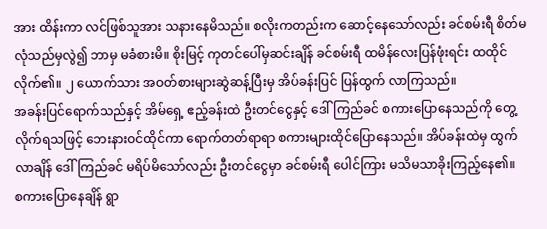အား ထိန်းကာ လင်ဖြစ်သူအား သနားနေမိသည်။ စလိုးကတည်းက ဆောင့်နေသော်လည်း ခင်စမ်းရီ စိတ်မလုံသည်မှလွဲ၍ ဘာမှ မခံစားမိ။ စိုးမြင့် ကုတင်ပေါ်မှဆင်းချိန် ခင်စမ်းရီ ထမိန်လေးပြန်ဖုံးရင်း ထထိုင်လိုက်၏။ ၂ ယောက်သား အဝတ်စားများဆွဲဆန့်ပြီးမှ အိပ်ခန်းပြင် ပြန်ထွက် လာကြသည်။
အခန်းပြင်ရောက်သည်နှင့် အိမ်ရှေ့ ဧည့်ခန်းထဲ ဦးတင်ငွေနှင့် ဒေါ်ကြည်ခင် စကားပြောနေသည်ကို တွေ့လိုက်ရသဖြင့် ဘေးနားဝင်ထိုင်ကာ ရောက်တတ်ရာရာ စကားများထိုင်ပြောနေသည်။ အိပ်ခန်းထဲမှ ထွက်လာချိန် ဒေါ်ကြည်ခင် မရိပ်မိသော်လည်း ဦးတင်ငွေမှာ ခင်စမ်းရီ ပေါင်ကြား မသိမသာခိုးကြည့်နေ၏။
စကားပြောနေချိန် ရွာ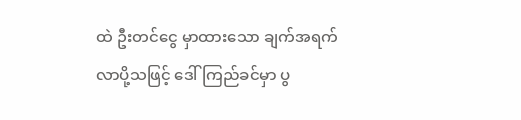ထဲ ဦးတင်ငွေ မှာထားသော ချက်အရက်လာပို့သဖြင့် ဒေါ်ကြည်ခင်မှာ ပွ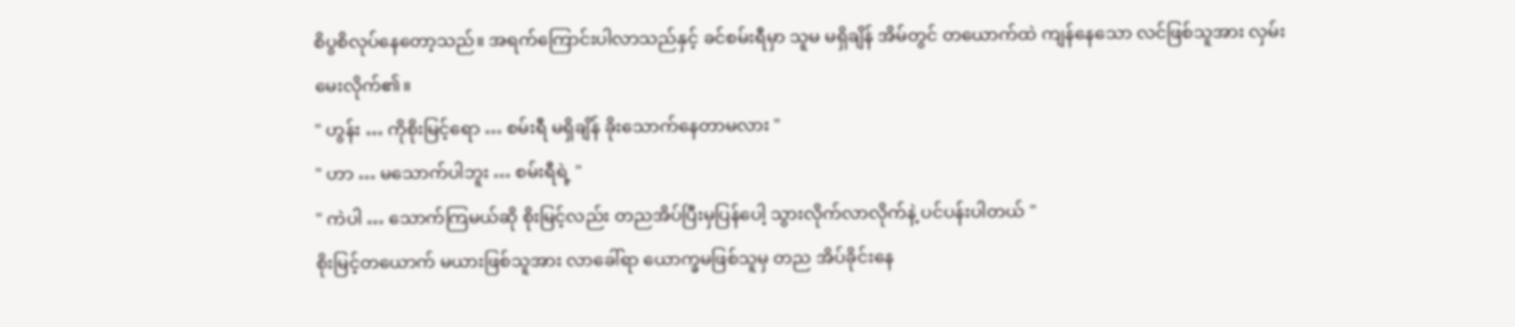စိပွစိလုပ်နေတော့သည်။ အရက်ကြောင်းပါလာသည်နှင့် ခင်စမ်းရီမှာ သူမ မရှိချိန် အိမ်တွင် တယောက်ထဲ ကျန်နေသော လင်ဖြစ်သူအား လှမ်းမေးလိုက်၏။
" ဟွန်း … ကိုစိုးမြင့်ရော … စမ်းရီ မရှိချိန် ခိုးသောက်နေတာမလား "
" ဟာ … မသောက်ပါဘူး … စမ်းရီရဲ့ "
" ကဲပါ … သောက်ကြမယ်ဆို စိုးမြင့်လည်း တညအိပ်ပြီးမှပြန်ပေါ့ သွားလိုက်လာလိုက်နဲ့ ပင်ပန်းပါတယ် "
စိုးမြင့်တယောက် မယားဖြစ်သူအား လာခေါ်ရာ ယောက္ခမဖြစ်သူမှ တည အိပ်ခိုင်းနေ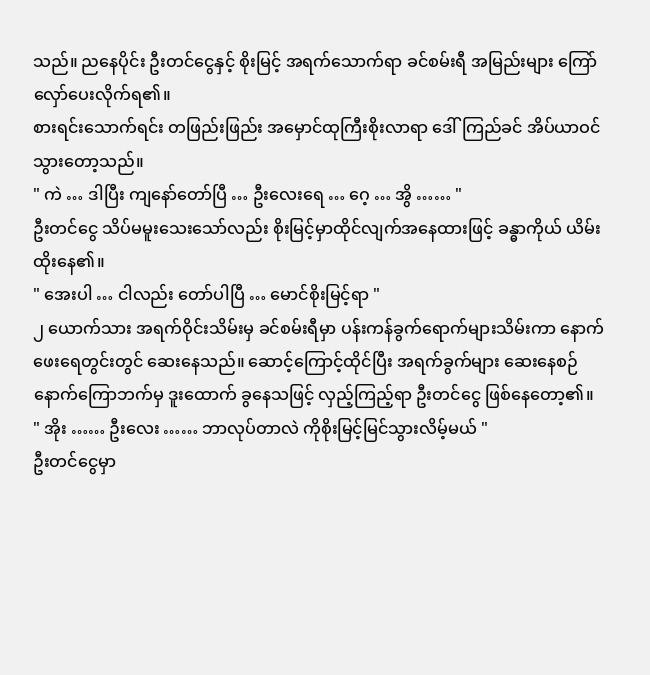သည်။ ညနေပိုင်း ဦးတင်ငွေနှင့် စိုးမြင့် အရက်သောက်ရာ ခင်စမ်းရီ အမြည်းများ ကြော်လှော်ပေးလိုက်ရ၏။
စားရင်းသောက်ရင်း တဖြည်းဖြည်း အမှောင်ထုကြီးစိုးလာရာ ဒေါ်ကြည်ခင် အိပ်ယာဝင်သွားတော့သည်။
" ကဲ … ဒါပြီး ကျနော်တော်ပြီ … ဦးလေးရေ … ဂေ့ … အွိ …… "
ဦးတင်ငွေ သိပ်မမူးသေးသော်လည်း စိုးမြင့်မှာထိုင်လျက်အနေထားဖြင့် ခန္ဓာကိုယ် ယိမ်းထိုးနေ၏။
" အေးပါ … ငါလည်း တော်ပါပြီ … မောင်စိုးမြင့်ရာ "
၂ ယောက်သား အရက်ဝိုင်းသိမ်းမှ ခင်စမ်းရီမှာ ပန်းကန်ခွက်ရောက်များသိမ်းကာ နောက်ဖေးရေတွင်းတွင် ဆေးနေသည်။ ဆောင့်ကြောင့်ထိုင်ပြီး အရက်ခွက်များ ဆေးနေစဉ် နောက်ကြောဘက်မှ ဒူးထောက် ခွနေသဖြင့် လှည့်ကြည့်ရာ ဦးတင်ငွေ ဖြစ်နေတော့၏။
" အိုး …… ဦးလေး …… ဘာလုပ်တာလဲ ကိုစိုးမြင့်မြင်သွားလိမ့်မယ် "
ဦးတင်ငွေမှာ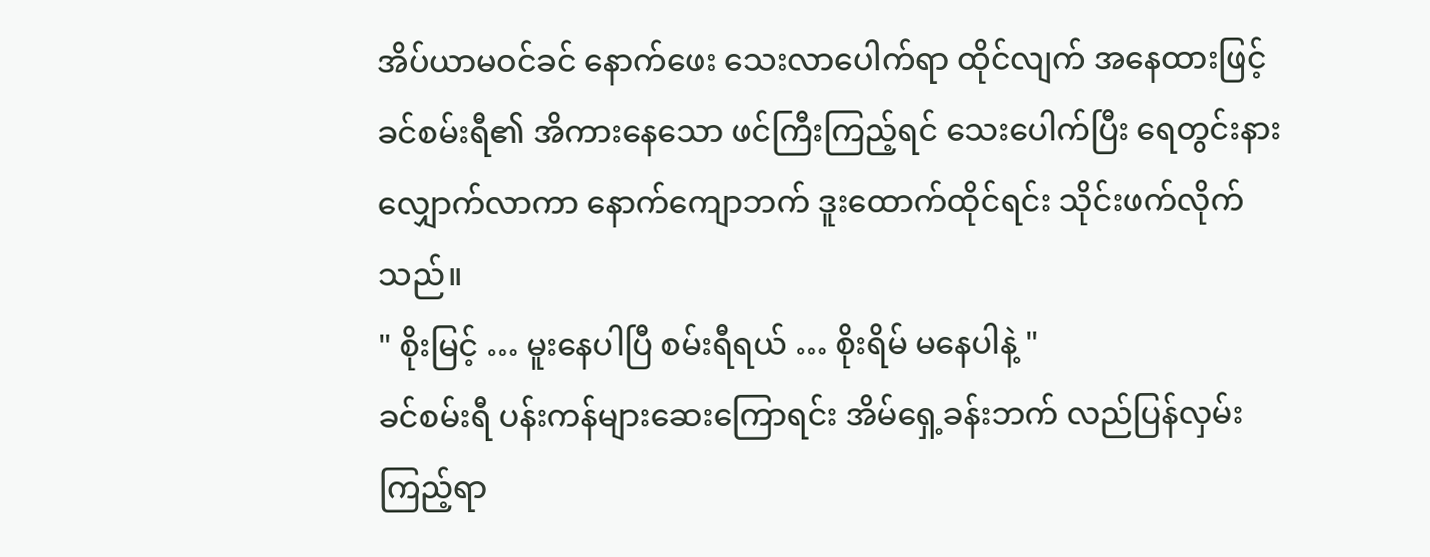အိပ်ယာမဝင်ခင် နောက်ဖေး သေးလာပေါက်ရာ ထိုင်လျက် အနေထားဖြင့် ခင်စမ်းရီ၏ အိကားနေသော ဖင်ကြီးကြည့်ရင် သေးပေါက်ပြီး ရေတွင်းနားလျှောက်လာကာ နောက်ကျောဘက် ဒူးထောက်ထိုင်ရင်း သိုင်းဖက်လိုက်သည်။
" စိုးမြင့် … မူးနေပါပြီ စမ်းရီရယ် … စိုးရိမ် မနေပါနဲ့ "
ခင်စမ်းရီ ပန်းကန်များဆေးကြောရင်း အိမ်ရှေ့ခန်းဘက် လည်ပြန်လှမ်းကြည့်ရာ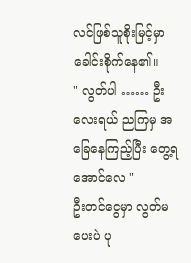လင်ဖြစ်သူစိုးမြင့်မှာ ခေါင်းစိုက်နေ၏။
" လွတ်ပါ …… ဦးလေးရယ် ညကြမှ အခြေနေကြည့်ပြီး တွေ့ရအောင်လေ "
ဦးတင်ငွေမှာ လွတ်မပေးပဲ ပု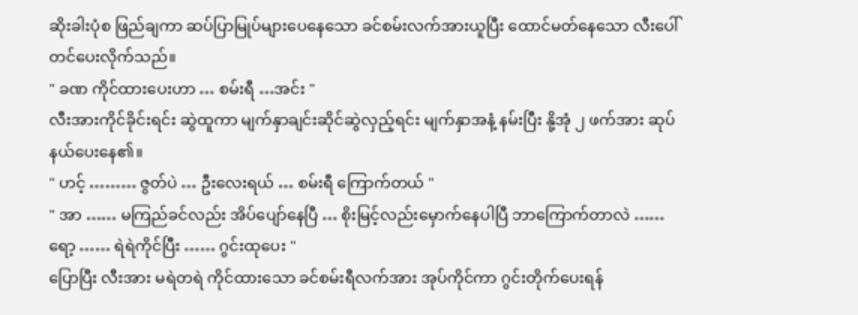ဆိုးခါးပုံစ ဖြည်ချကာ ဆပ်ပြာမြုပ်များပေနေသော ခင်စမ်းလက်အားယူပြီး ထောင်မတ်နေသော လီးပေါ်တင်ပေးလိုက်သည်။
" ခဏ ကိုင်ထားပေးဟာ … စမ်းရီ …အင်း "
လီးအားကိုင်ခိုင်းရင်း ဆွဲထူကာ မျက်နှာချင်းဆိုင်ဆွဲလှည့်ရင်း မျက်နှာအနံ့ နမ်းပြီး နို့အုံ ၂ ဖက်အား ဆုပ်နယ်ပေးနေ၏။
" ဟင့် ……… ဇွတ်ပဲ … ဦးလေးရယ် … စမ်းရီ ကြောက်တယ် "
" အာ …… မကြည်ခင်လည်း အိပ်ပျော်နေပြီ … စိုးမြင့်လည်းမှောက်နေပါပြီ ဘာကြောက်တာလဲ …… ရော့ …… ရဲရဲကိုင်ပြီး …… ဂွင်းထုပေး "
ပြောပြီး လီးအား မရဲတရဲ ကိုင်ထားသော ခင်စမ်းရီလက်အား အုပ်ကိုင်ကာ ဂွင်းတိုက်ပေးရန်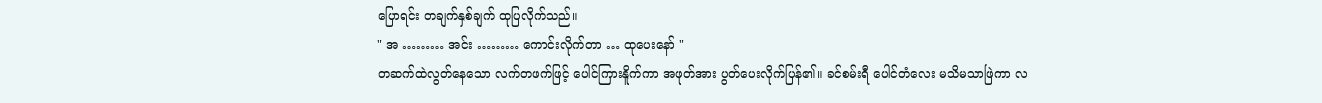ပြောရင်း တချက်နှစ်ချက် ထုပြလိုက်သည်။
" အ ……… အင်း ……… ကောင်းလိုက်တာ … ထုပေးနော် "
တဆက်ထဲလွတ်နေသော လက်တဖက်ဖြင့် ပေါင်ကြားနိူက်ကာ အဖုတ်အား ပွတ်ပေးလိုက်ပြန်၏။ ခင်စမ်းရီ ပေါင်တံလေး မသိမသာဖြဲကာ လ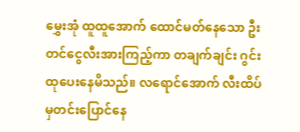မွှေးအုံ ထူထူအောက် ထောင်မတ်နေသော ဦးတင်ငွေလီးအားကြည့်ကာ တချက်ချင်း ဂွင်းထုပေးနေမိသည်။ လရောင်အောက် လီးထိပ်မှတင်းပြောင်နေ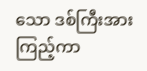သော ဒစ်ကြီးအား ကြည့်ကာ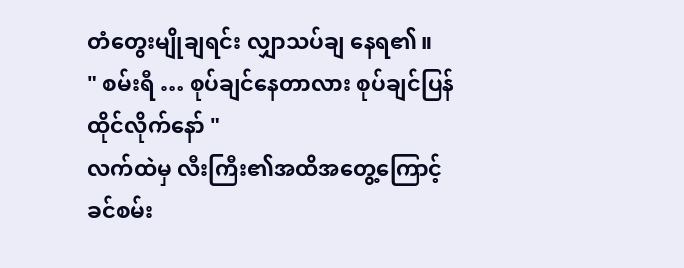တံတွေးမျိုချရင်း လျှာသပ်ချ နေရ၏။
" စမ်းရီ … စုပ်ချင်နေတာလား စုပ်ချင်ပြန်ထိုင်လိုက်နော် "
လက်ထဲမှ လီးကြီး၏အထိအတွေ့ကြောင့် ခင်စမ်း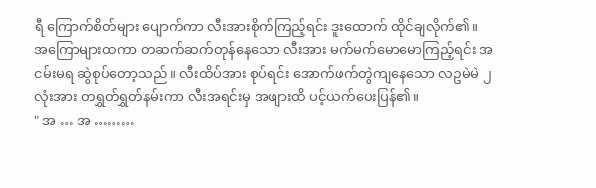ရီ ကြောက်စိတ်များ ပျောက်ကာ လီးအားစိုက်ကြည့်ရင်း ဒူးထောက် ထိုင်ချလိုက်၏။
အကြောများထကာ တဆက်ဆက်တုန်နေသော လီးအား မက်မက်မောမောကြည့်ရင်း အငမ်းမရ ဆွဲစုပ်တော့သည်။ လီးထိပ်အား စုပ်ရင်း အောက်ဖက်တွဲကျနေသော လဥမဲမဲ ၂ လုံးအား တရွှတ်ရွှတ်နမ်းကာ လီးအရင်းမှ အဖျားထိ ပင့်ယက်ပေးပြန်၏။
" အ … အ ………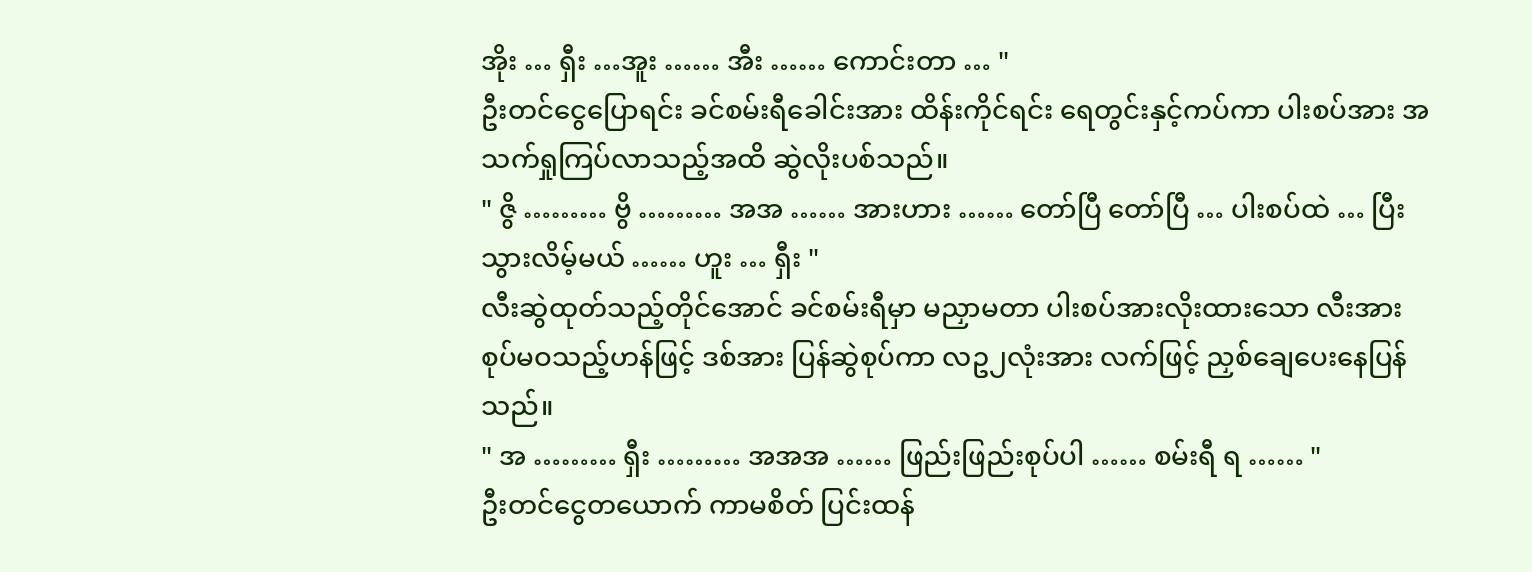အိုး … ရှီး …အူး …… အီး …… ကောင်းတာ … "
ဦးတင်ငွေပြောရင်း ခင်စမ်းရီခေါင်းအား ထိန်းကိုင်ရင်း ရေတွင်းနှင့်ကပ်ကာ ပါးစပ်အား အသက်ရှုကြပ်လာသည့်အထိ ဆွဲလိုးပစ်သည်။
" ဇွိ ……… ဗွိ ……… အအ …… အားဟား …… တော်ပြီ တော်ပြီ … ပါးစပ်ထဲ … ပြီးသွားလိမ့်မယ် …… ဟူး … ရှီး "
လီးဆွဲထုတ်သည့်တိုင်အောင် ခင်စမ်းရီမှာ မညှာမတာ ပါးစပ်အားလိုးထားသော လီးအား စုပ်မဝသည့်ဟန်ဖြင့် ဒစ်အား ပြန်ဆွဲစုပ်ကာ လဥ၂လုံးအား လက်ဖြင့် ညှစ်ချေပေးနေပြန်သည်။
" အ ……… ရှီး ……… အအအ …… ဖြည်းဖြည်းစုပ်ပါ …… စမ်းရီ ရ …… "
ဦးတင်ငွေတယောက် ကာမစိတ် ပြင်းထန်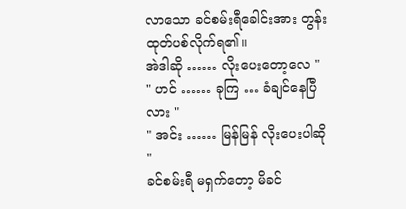လာသော ခင်စမ်းရီခေါင်းအား တွန်းထုတ်ပစ်လိုက်ရ၏။
အဲဒါဆို …… လိုးပေးတော့လေ "
" ဟင် …… ခုကြ … ခံချင်နေပြီလား "
" အင်း …… မြန်မြန် လိုးပေးပါဆို "
ခင်စမ်းရီ မရှက်တော့ မိခင်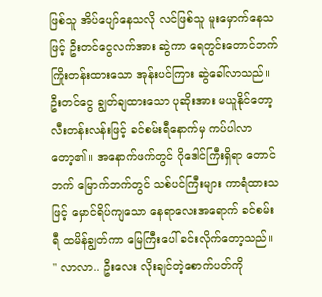ဖြစ်သူ အိပ်ပျော်နေသလို လင်ဖြစ်သူ မူးမှောက်နေသဖြင့် ဦးတင်ငွေလက်အား ဆွဲကာ ရေတွင်းတောင်ဘက် ကြိုးတန်းထားသော အုန်းပင်ကြား ဆွဲခေါ်လာသည်။
ဦးတင်ငွေ ချွတ်ချထားသော ပုဆိုးအား မယူနိုင်တော့ လီးတန်းလန်းဖြင့် ခင်စမ်းရီနောက်မှ ကပ်ပါလာတော့၏။ အနောက်ဖက်တွင် ဂိုဒေါင်ကြီးရှိရာ တောင်ဘက် မြောက်ဘက်တွင် သစ်ပင်ကြီးများ ကာရံထားသဖြင့် မှောင်ရိပ်ကျသော နေရာလေးအရောက် ခင်စမ်းရီ ထမိန်ချွတ်ကာ မြေကြီးပေါ် ခင်းလိုက်တော့သည်။
" လာလာ.. ဦးလေး လိုးချင်တဲ့စောက်ပတ်ကို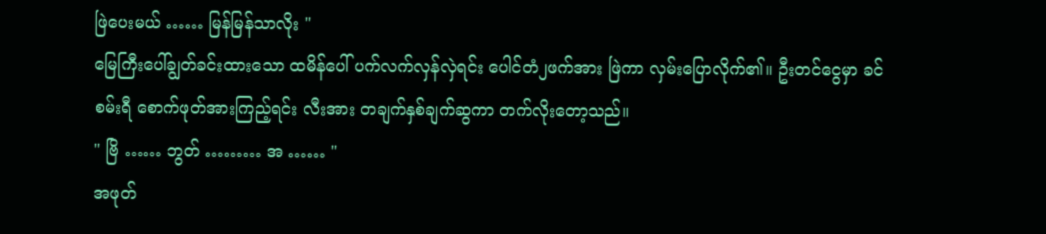ဖြဲပေးမယ် …… မြန်မြန်သာလိုး "
မြေကြီးပေါ်ချွတ်ခင်းထားသော ထမိန်ပေါ် ပက်လက်လှန်လှဲရင်း ပေါင်တံ၂ဖက်အား ဖြဲကာ လှမ်းပြောလိုက်၏။ ဦးတင်ငွေမှာ ခင်စမ်းရီ စောက်ဖုတ်အားကြည့်ရင်း လီးအား တချက်နှစ်ချက်ဆွကာ တက်လိုးတော့သည်။
" ဗြိ …… ဘွတ် ……… အ …… "
အဖုတ်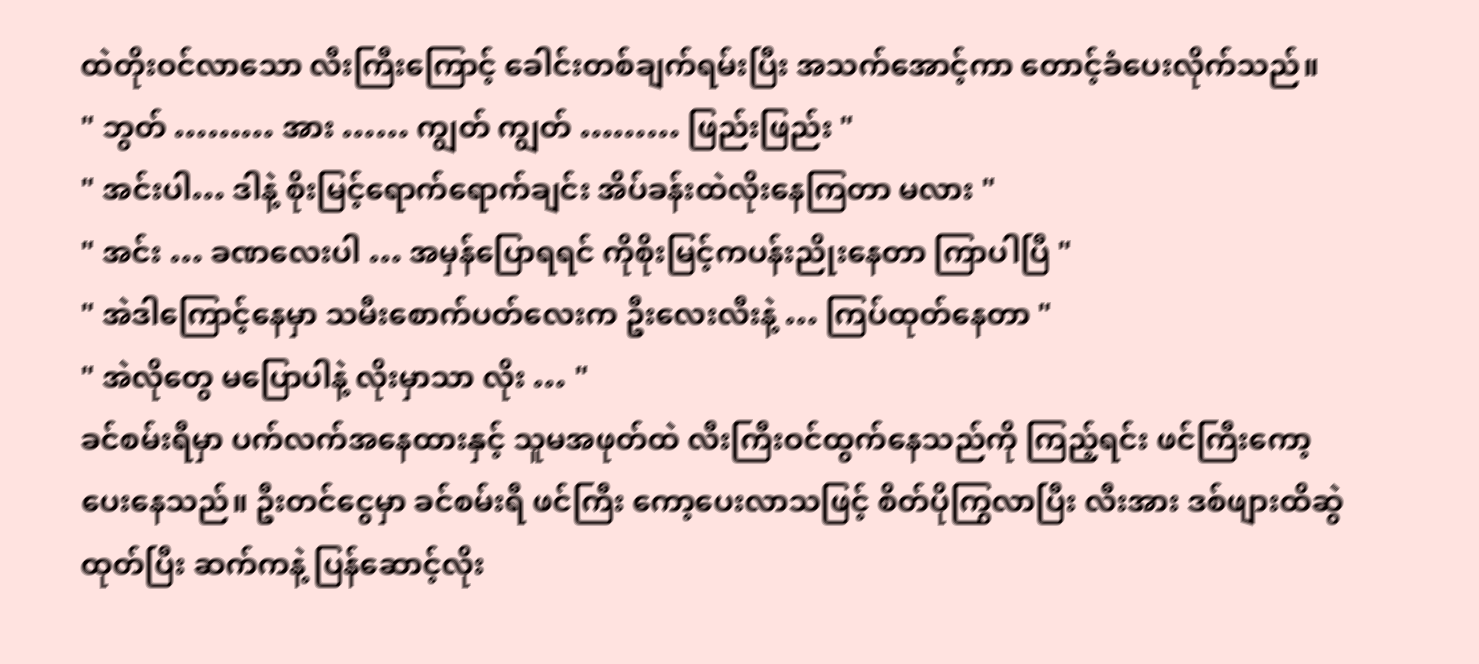ထဲတိုးဝင်လာသော လီးကြီးကြောင့် ခေါင်းတစ်ချက်ရမ်းပြီး အသက်အောင့်ကာ တောင့်ခံပေးလိုက်သည်။
" ဘွတ် ……… အား …… ကျွတ် ကျွတ် ……… ဖြည်းဖြည်း "
" အင်းပါ… ဒါနဲ့ စိုးမြင့်ရောက်ရောက်ချင်း အိပ်ခန်းထဲလိုးနေကြတာ မလား "
" အင်း … ခဏလေးပါ … အမှန်ပြောရရင် ကိုစိုးမြင့်ကပန်းညိုးနေတာ ကြာပါပြီ "
" အဲဒါကြောင့်နေမှာ သမီးစောက်ပတ်လေးက ဦးလေးလီးနဲ့ … ကြပ်ထုတ်နေတာ "
" အဲလိုတွေ မပြောပါနဲ့ လိုးမှာသာ လိုး … "
ခင်စမ်းရီမှာ ပက်လက်အနေထားနှင့် သူမအဖုတ်ထဲ လီးကြီးဝင်ထွက်နေသည်ကို ကြည့်ရင်း ဖင်ကြီးကော့ပေးနေသည်။ ဦးတင်ငွေမှာ ခင်စမ်းရီ ဖင်ကြီး ကော့ပေးလာသဖြင့် စိတ်ပိုကြွလာပြီး လီးအား ဒစ်ဖျားထိဆွဲထုတ်ပြီး ဆက်ကနဲ့ ပြန်ဆောင့်လိုး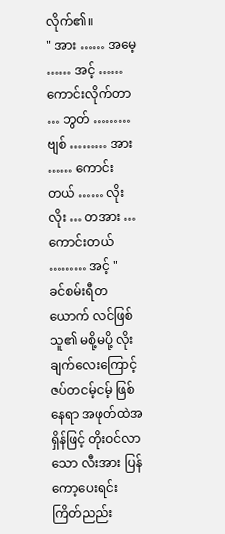လိုက်၏။
" အား …… အမေ့ …… အင့် …… ကောင်းလိုက်တာ … ဘွတ် ……… ဗျစ် ……… အား …… ကောင်းတယ် …… လိုးလိုး … တအား … ကောင်းတယ် ……… အင့် "
ခင်စမ်းရီတယောက် လင်ဖြစ်သူ၏ မစို့မပို့ လိုးချက်လေးကြောင့် ဇပ်တငမ့်ငမ့် ဖြစ်နေရာ အဖုတ်ထဲအရှိန်ဖြင့် တိုးဝင်လာသော လီးအား ပြန်ကော့ပေးရင်း ကြိတ်ညည်း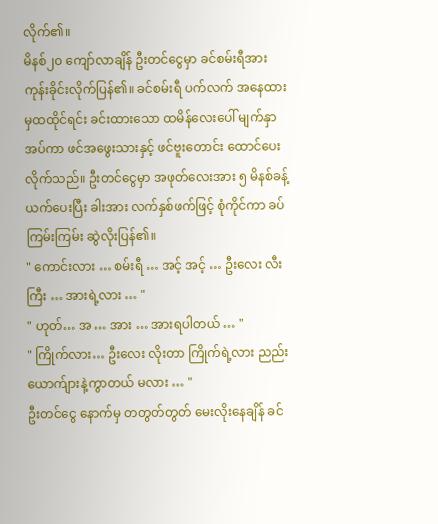လိုက်၏။
မိနစ်၂၀ ကျော်လာချိန် ဦးတင်ငွေမှာ ခင်စမ်းရီအား ကုန်းခိုင်းလိုက်ပြန်၏။ ခင်စမ်းရီ ပက်လက် အနေထားမှထထိုင်ရင်း ခင်းထားသော ထမိန်လေးပေါ် မျက်နှာအပ်ကာ ဖင်အဖွေးသားနှင့် ဖင်ဗူးတောင်း ထောင်ပေးလိုက်သည်။ ဦးတင်ငွေမှာ အဖုတ်လေးအား ၅ မိနစ်ခန့်ယက်ပေးပြီး ခါးအား လက်နှစ်ဖက်ဖြင့် စုံကိုင်ကာ ခပ်ကြမ်းကြမ်း ဆွဲလိုးပြန်၏။
" ကောင်းလား … စမ်းရီ … အင့် အင့် … ဦးလေး လီးကြီး … အားရဲ့လား … "
" ဟုတ်… အ … အား … အားရပါတယ် … "
" ကြိုက်လား… ဦးလေး လိုးတာ ကြိုက်ရဲ့လား ညည်းယောက်ျားနဲ့ကွာတယ် မလား … "
ဦးတင်ငွေ နောက်မှ တတွတ်တွတ် မေးလိုးနေချိန် ခင်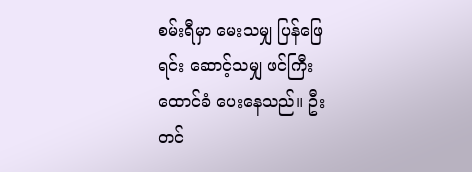စမ်းရီမှာ မေးသမျှ ပြန်ဖြေရင်း ဆောင့်သမျှ ဖင်ကြီး ထောင်ခံ ပေးနေသည်။ ဦးတင်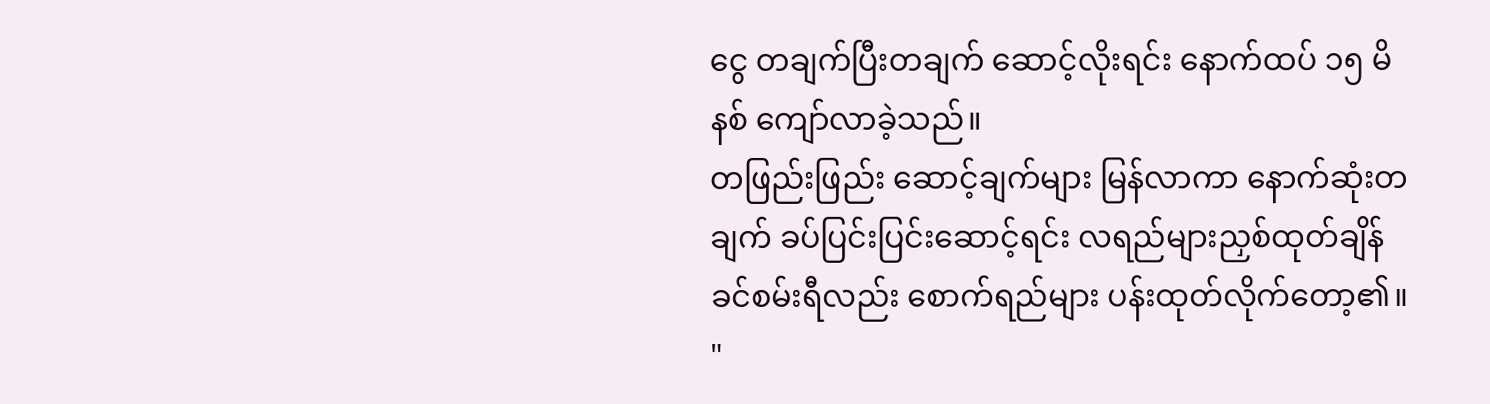ငွေ တချက်ပြီးတချက် ဆောင့်လိုးရင်း နောက်ထပ် ၁၅ မိနစ် ကျော်လာခဲ့သည်။
တဖြည်းဖြည်း ဆောင့်ချက်များ မြန်လာကာ နောက်ဆုံးတချက် ခပ်ပြင်းပြင်းဆောင့်ရင်း လရည်များညှစ်ထုတ်ချိန် ခင်စမ်းရီလည်း စောက်ရည်များ ပန်းထုတ်လိုက်တော့၏။
"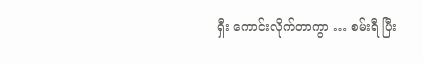ရှီး ကောင်းလိုက်တာကွာ … စမ်းရီ ပြီး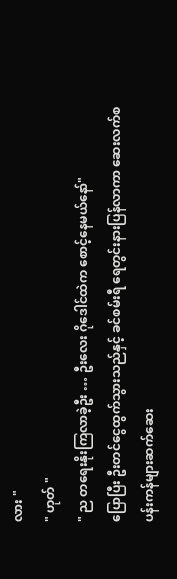လား "
" ဟုတ် "
" ည တရေးနိုးကြလာခဲ့ဦး … ဦးလေး ဂိုဒေါင်ထဲက စောင့်နေမယ်နော်"
ပြောပြီး ဦးတင်ငွေထွက်သွားသည်နှင့် ခင်စမ်းရီ ရေတွင်းနားပြန်လာကာ ဆေးလက်စပန်းကန်များဆက်ဆေး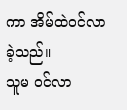ကာ အိမ်ထဲဝင်လာခဲ့သည်။
သူမ ဝင်လာ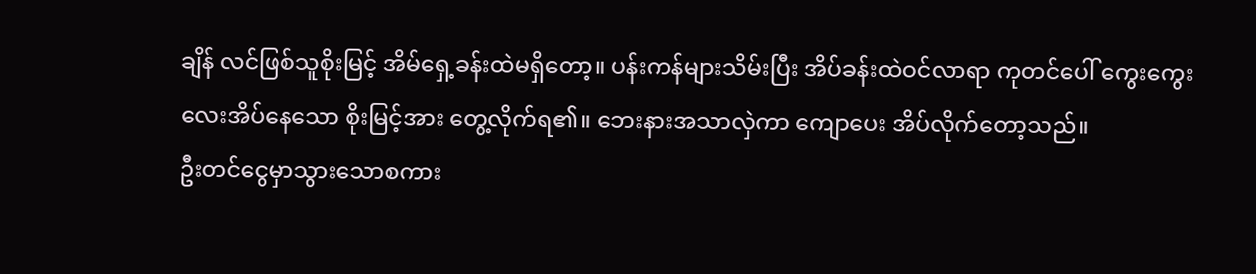ချိန် လင်ဖြစ်သူစိုးမြင့် အိမ်ရှေ့ခန်းထဲမရှိတော့။ ပန်းကန်များသိမ်းပြီး အိပ်ခန်းထဲဝင်လာရာ ကုတင်ပေါ် ကွေးကွေးလေးအိပ်နေသော စိုးမြင့်အား တွေ့လိုက်ရ၏။ ဘေးနားအသာလှဲကာ ကျောပေး အိပ်လိုက်တော့သည်။
ဦးတင်ငွေမှာသွားသောစကား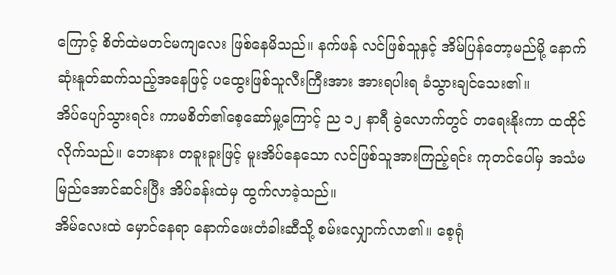ကြောင့် စိတ်ထဲမတင်မကျလေး ဖြစ်နေမိသည်။ နက်ဖန် လင်ဖြစ်သူနှင့် အိမ်ပြန်တော့မည်မို့ နောက်ဆုံးနူတ်ဆက်သည့်အနေဖြင့် ပထွေးဖြစ်သူလီးကြီးအား အားရပါးရ ခံသွားချင်သေး၏။
အိပ်ပျော်သွားရင်း ကာမစိတ်၏စေ့ဆော်မှု့ကြောင့် ည ၁၂ နာရီ ခွဲလောက်တွင် တရေးနိုးကာ ထထိုင်လိုက်သည်။ ဘေးနား တခူးခူးဖြင့် မူးအိပ်နေသော လင်ဖြစ်သူအားကြည့်ရင်း ကုတင်ပေါ်မှ အသံမမြည်အောင်ဆင်းပြီး အိပ်ခန်းထဲမှ ထွက်လာခဲ့သည်။
အိမ်လေးထဲ မှောင်နေရာ နောက်ဖေးတံခါးဆီသို့ စမ်းလျှောက်လာ၏။ စေ့ရုံ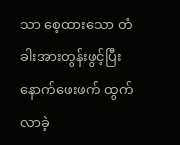သာ စေ့ထားသော တံခါးအားတွန်းဖွင့်ပြီး နောက်ဖေးဖက် ထွက်လာခဲ့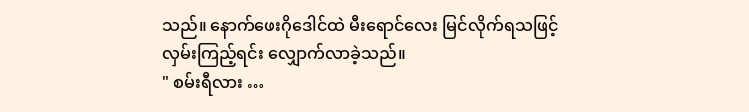သည်။ နောက်ဖေးဂိုဒေါင်ထဲ မီးရောင်လေး မြင်လိုက်ရသဖြင့် လှမ်းကြည့်ရင်း လျှောက်လာခဲ့သည်။
" စမ်းရီလား …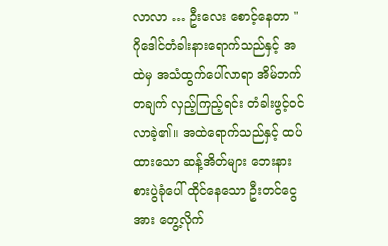လာလာ … ဦးလေး စောင့်နေတာ "
ဂိုဒေါင်တံခါးနားရောက်သည်နှင့် အထဲမှ အသံထွက်ပေါ်လာရာ အိမ်ဘက်တချက် လှည့်ကြည့်ရင်း တံခါးဖွင့်ဝင်လာခဲ့၏။ အထဲရောက်သည်နှင့် ထပ်ထားသော ဆန့်အိတ်များ ဘေးနားစားပွဲခုံပေါ် ထိုင်နေသော ဦးတင်ငွေအား တွေ့လိုက်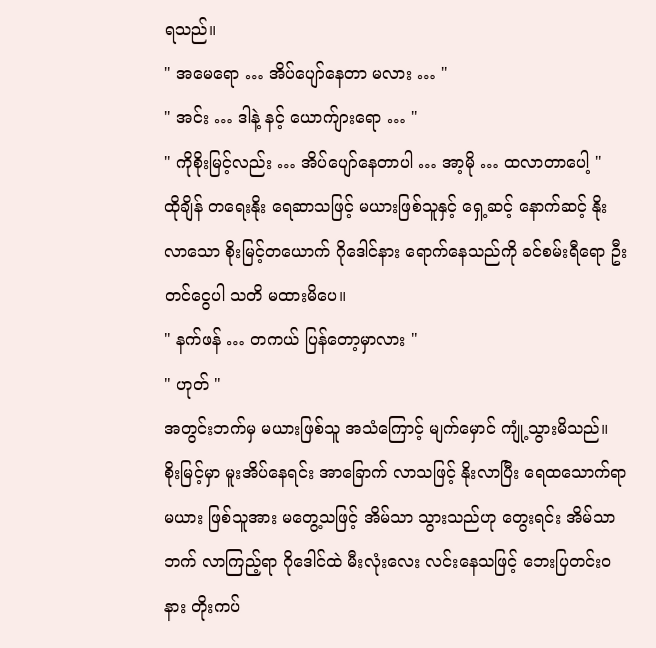ရသည်။
" အမေရော … အိပ်ပျော်နေတာ မလား … "
" အင်း … ဒါနဲ့ နင့် ယောက်ျားရော … "
" ကိုစိုးမြင့်လည်း … အိပ်ပျော်နေတာပါ … အာ့မို … ထလာတာပေါ့ "
ထိုချိန် တရေးနိုး ရေဆာသဖြင့် မယားဖြစ်သူနှင့် ရှေ့ဆင့် နောက်ဆင့် နိုးလာသော စိုးမြင့်တယောက် ဂိုဒေါင်နား ရောက်နေသည်ကို ခင်စမ်းရီရော ဦးတင်ငွေပါ သတိ မထားမိပေ။
" နက်ဖန် … တကယ် ပြန်တော့မှာလား "
" ဟုတ် "
အတွင်းဘက်မှ မယားဖြစ်သူ အသံကြောင့် မျက်မှောင် ကျုံ့သွားမိသည်။ စိုးမြင့်မှာ မူးအိပ်နေရင်း အာခြောက် လာသဖြင့် နိုးလာပြီး ရေထသောက်ရာ မယား ဖြစ်သူအား မတွေ့သဖြင့် အိမ်သာ သွားသည်ဟု တွေးရင်း အိမ်သာဘက် လာကြည့်ရာ ဂိုဒေါင်ထဲ မီးလုံးလေး လင်းနေသဖြင့် ဘေးပြတင်းဝနား တိုးကပ်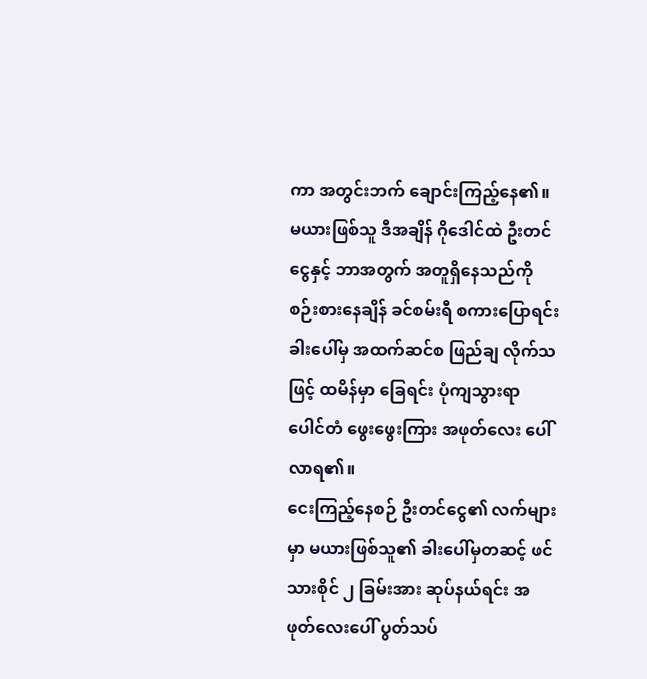ကာ အတွင်းဘက် ချောင်းကြည့်နေ၏။
မယားဖြစ်သူ ဒီအချိန် ဂိုဒေါင်ထဲ ဦးတင်ငွေနှင့် ဘာအတွက် အတူရှိနေသည်ကို စဉ်းစားနေချိန် ခင်စမ်းရီ စကားပြောရင်း ခါးပေါ်မှ အထက်ဆင်စ ဖြည်ချ လိုက်သဖြင့် ထမိန်မှာ ခြေရင်း ပုံကျသွားရာ ပေါင်တံ ဖွေးဖွေးကြား အဖုတ်လေး ပေါ်လာရ၏။
ငေးကြည့်နေစဉ် ဦးတင်ငွေ၏ လက်များမှာ မယားဖြစ်သူ၏ ခါးပေါ်မှတဆင့် ဖင်သားစိုင် ၂ ခြမ်းအား ဆုပ်နယ်ရင်း အဖုတ်လေးပေါ် ပွတ်သပ်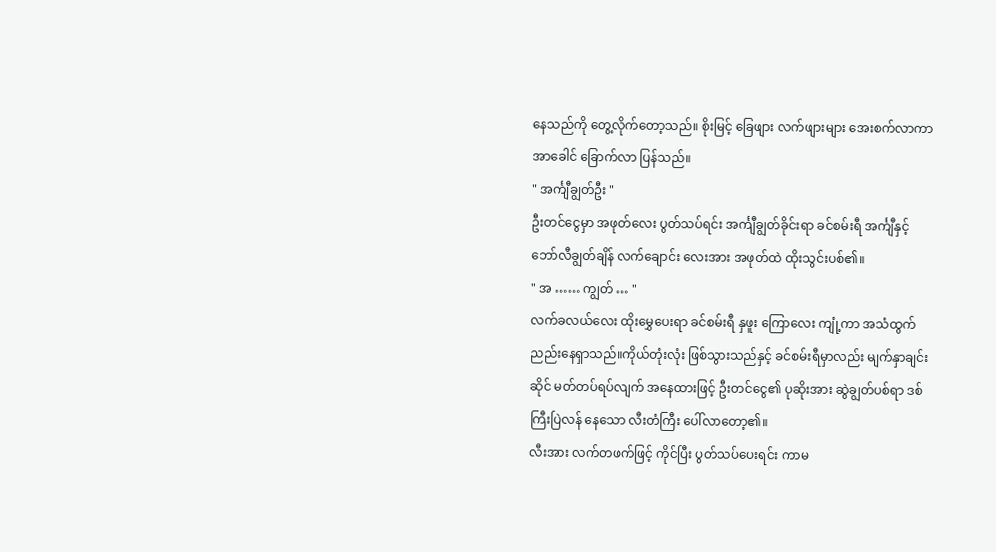နေသည်ကို တွေ့လိုက်တော့သည်။ စိုးမြင့် ခြေဖျား လက်ဖျားများ အေးစက်လာကာ အာခေါင် ခြောက်လာ ပြန်သည်။
" အင်္ကျီချွတ်ဦး "
ဦးတင်ငွေမှာ အဖုတ်လေး ပွတ်သပ်ရင်း အင်္ကျီချွတ်ခိုင်းရာ ခင်စမ်းရီ အင်္ကျီနှင့် ဘော်လီချွတ်ချိန် လက်ချောင်း လေးအား အဖုတ်ထဲ ထိုးသွင်းပစ်၏။
" အ …… ကျွတ် … "
လက်ခလယ်လေး ထိုးမွှေပေးရာ ခင်စမ်းရီ နှဖူး ကြောလေး ကျုံ့ကာ အသံထွက် ညည်းနေရှာသည်။ကိုယ်တုံးလုံး ဖြစ်သွားသည်နှင့် ခင်စမ်းရီမှာလည်း မျက်နှာချင်းဆိုင် မတ်တပ်ရပ်လျက် အနေထားဖြင့် ဦးတင်ငွေ၏ ပုဆိုးအား ဆွဲချွတ်ပစ်ရာ ဒစ်ကြီးပြဲလန် နေသော လီးတံကြီး ပေါ်လာတော့၏။
လီးအား လက်တဖက်ဖြင့် ကိုင်ပြီး ပွတ်သပ်ပေးရင်း ကာမ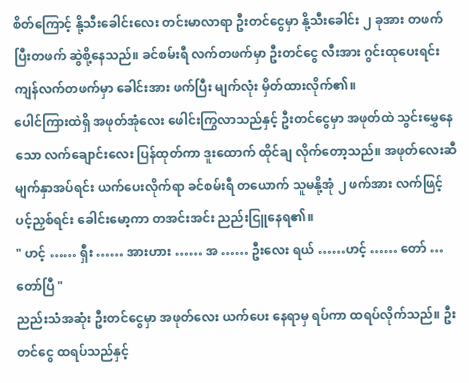စိတ်ကြောင့် နို့သီးခေါင်းလေး တင်းမာလာရာ ဦးတင်ငွေမှာ နို့သီးခေါင်း ၂ ခုအား တဖက်ပြီးတဖက် ဆွဲစို့နေသည်။ ခင်စမ်းရီ လက်တဖက်မှာ ဦးတင်ငွေ လီးအား ဂွင်းထုပေးရင်း ကျန်လက်တဖက်မှာ ခေါင်းအား ဖက်ပြီး မျက်လုံး မှိတ်ထားလိုက်၏။
ပေါင်ကြားထဲရှိ အဖုတ်အုံလေး ဖေါင်းကြွလာသည်နှင့် ဦးတင်ငွေမှာ အဖုတ်ထဲ သွင်းမွှေနေသော လက်ချောင်းလေး ပြန်ထုတ်ကာ ဒူးထောက် ထိုင်ချ လိုက်တော့သည်။ အဖုတ်လေးဆီ မျက်နှာအပ်ရင်း ယက်ပေးလိုက်ရာ ခင်စမ်းရီ တယောက် သူမနို့အုံ ၂ ဖက်အား လက်ဖြင့် ပင့်ညှစ်ရင်း ခေါင်းမော့ကာ တအင်းအင်း ညည်းငြူနေရ၏။
" ဟင့် …… ရှီး …… အားဟား …… အ …… ဦးလေး ရယ် ……ဟင့် …… တော် … တော်ပြီ "
ညည်းသံအဆုံး ဦးတင်ငွေမှာ အဖုတ်လေး ယက်ပေး နေရာမှ ရပ်ကာ ထရပ်လိုက်သည်။ ဦးတင်ငွေ ထရပ်သည်နှင့်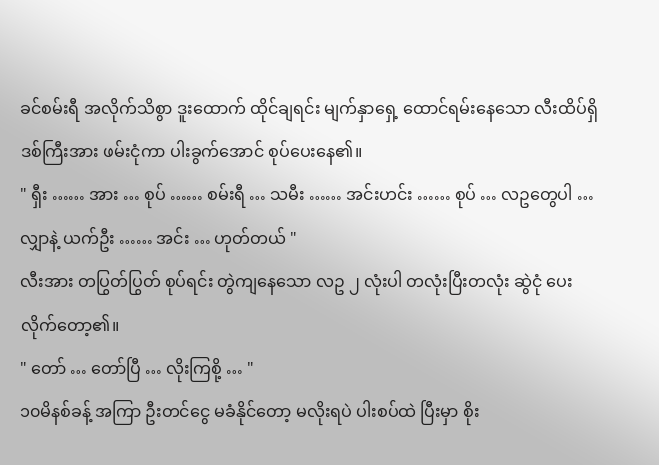ခင်စမ်းရီ အလိုက်သိစွာ ဒူးထောက် ထိုင်ချရင်း မျက်နှာရှေ့ ထောင်ရမ်းနေသော လီးထိပ်ရှိ ဒစ်ကြီးအား ဖမ်းငုံကာ ပါးခွက်အောင် စုပ်ပေးနေ၏။
" ရှီး …… အား … စုပ် …… စမ်းရီ … သမီး …… အင်းဟင်း …… စုပ် … လဥတွေပါ … လျှာနဲ့ ယက်ဦး …… အင်း … ဟုတ်တယ် "
လီးအား တပြွတ်ပြွတ် စုပ်ရင်း တွဲကျနေသော လဥ ၂ လုံးပါ တလုံးပြီးတလုံး ဆွဲငုံ ပေးလိုက်တော့၏။
" တော် … တော်ပြီ … လိုးကြစို့ … "
၁၀မိနစ်ခန့် အကြာ ဦးတင်ငွေ မခံနိုင်တော့ မလိုးရပဲ ပါးစပ်ထဲ ပြီးမှာ စိုး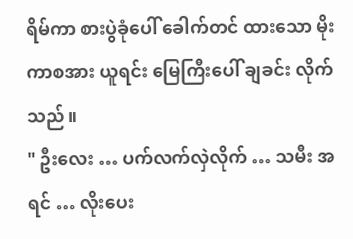ရိမ်ကာ စားပွဲခုံပေါ် ခေါက်တင် ထားသော မိုးကာစအား ယူရင်း မြေကြီးပေါ် ချခင်း လိုက်သည်။
" ဦးလေး … ပက်လက်လှဲလိုက် … သမီး အရင် … လိုးပေး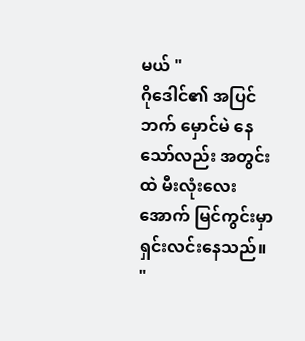မယ် "
ဂိုဒေါင်၏ အပြင်ဘက် မှောင်မဲ နေသော်လည်း အတွင်းထဲ မီးလုံးလေးအောက် မြင်ကွင်းမှာ ရှင်းလင်းနေသည်။
"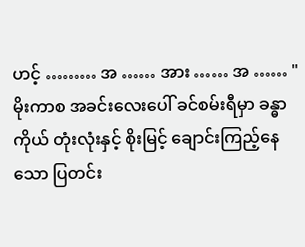ဟင့် ……… အ …… အား …… အ …… "
မိုးကာစ အခင်းလေးပေါ် ခင်စမ်းရီမှာ ခန္ဓာကိုယ် တုံးလုံးနှင့် စိုးမြင့် ချောင်းကြည့်နေသော ပြတင်း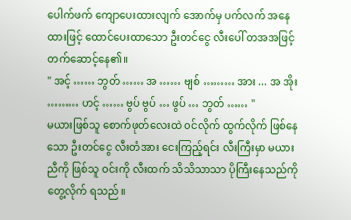ပေါက်ဖက် ကျောပေးထားလျက် အောက်မှ ပက်လက် အနေထားဖြင့် ထောင်ပေးထာသော ဦးတင်ငွေ လီးပေါ် တအအဖြင့် တက်ဆောင့်နေ၏။
" အင့် …… ဘွတ် …… အ …… ဗျစ် ……… အား ... အ အိုး ……… ဟင့် …… ဗွပ် ဗွပ် … ဖွပ် … ဘွတ် …… "
မယားဖြစ်သူ စောက်ဖုတ်လေးထဲ ၀င်လိုက် ထွက်လိုက် ဖြစ်နေသော ဦးတင်ငွေ လီးတံအား ငေးကြည့်ရင်း လီးကြီးမှာ မယားညီကို ဖြစ်သူ ဝင်းကို လီးထက် သိသိသာသာ ပိုကြီးနေသည်ကို တွေ့လိုက် ရသည်။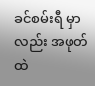ခင်စမ်းရီ မှာလည်း အဖုတ်ထဲ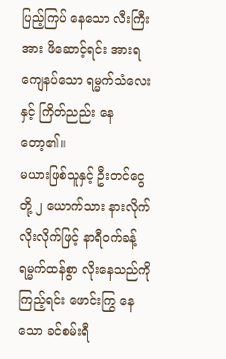ပြည့်ကြပ် နေသော လီးကြီးအား ဖိဆောင့်ရင်း အားရ ကျေနပ်သော ရမ္မက်သံလေးနှင့် ကြိတ်ညည်း နေတော့၏။
မယားဖြစ်သူနှင့် ဦးတင်ငွေတို့ ၂ ယောက်သား နားလိုက် လိုးလိုက်ဖြင့် နာရီဝက်ခန့် ရမ္မက်ထန်စွာ လိုးနေသည်ကို ကြည့်ရင်း ဖောင်းကြွ နေသော ခင်စမ်းရီ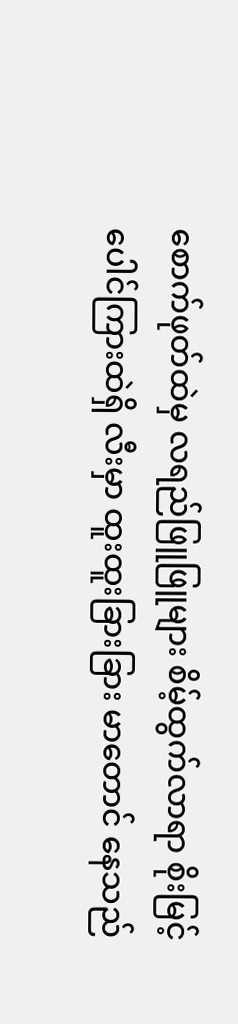စောက်ဖုတ်ထဲမှ လရည်ဖြူဖြူများ စိမ့်ထွက်လာရာ စိုးမြင့် ပေါင်ကြားထဲရှိ လီးမှာ ထူးထူးခြားခြား မာတောင် နေသည်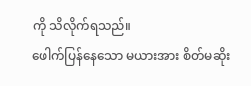ကို သိလိုက်ရသည်။
ဖေါက်ပြန်နေသော မယားအား စိတ်မဆိုး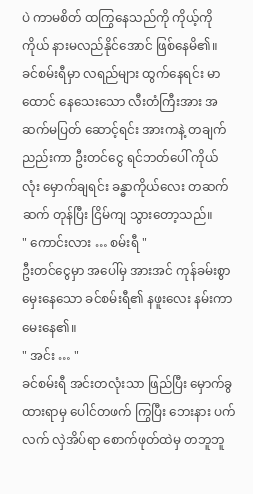ပဲ ကာမစိတ် ထကြွနေသည်ကို ကိုယ့်ကိုကိုယ် နားမလည်နိုင်အောင် ဖြစ်နေမိ၏။
ခင်စမ်းရီမှာ လရည်များ ထွက်နေရင်း မာထောင် နေသေးသော လီးတံကြီးအား အဆက်မပြတ် ဆောင့်ရင်း အားကနဲ့ တချက်ညည်းကာ ဦးတင်ငွေ ရင်ဘတ်ပေါ် ကိုယ်လုံး မှောက်ချရင်း ခန္ဓာကိုယ်လေး တဆက်ဆက် တုန်ပြီး ငြိမ်ကျ သွားတော့သည်။
" ကောင်းလား … စမ်းရီ "
ဦးတင်ငွေမှာ အပေါ်မှ အားအင် ကုန်ခမ်းစွာ မှေးနေသော ခင်စမ်းရီ၏ နဖူးလေး နမ်းကာ မေးနေ၏။
" အင်း … "
ခင်စမ်းရီ အင်းတလုံးသာ ဖြည်ပြီး မှောက်ခွထားရာမှ ပေါင်တဖက် ကြွပြီး ဘေးနား ပက်လက် လှဲအိပ်ရာ စောက်ဖုတ်ထဲမှ တဘူဘူ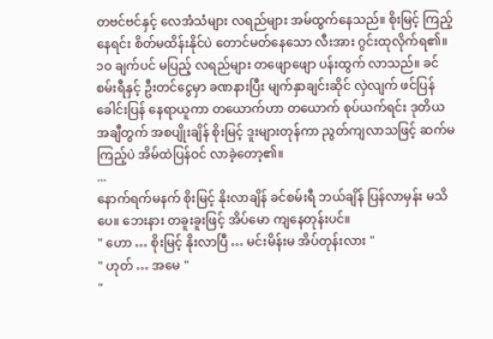တဗင်ဗင်နှင့် လေအံသံများ လရည်များ အမ်ထွက်နေသည်။ စိုးမြင့် ကြည့်နေရင်း စိတ်မထိန်းနိုင်ပဲ တောင်မတ်နေသော လီးအား ဂွင်းထုလိုက်ရ၏။
၁၀ ချက်ပင် မပြည့် လရည်များ တဖျောဖျော ပန်းထွက် လာသည်။ ခင်စမ်းရီနှင့် ဦးတင်ငွေမှာ ခဏနားပြီး မျက်နှာချင်းဆိုင် လှဲလျက် ဖင်ပြန်ခေါင်းပြန် နေရာယူကာ တယောက်ဟာ တယောက် စုပ်ယက်ရင်း ဒုတိယ အချီတွက် အစပျိုးချိန် စိုးမြင့် ဒူးများတုန်ကာ ညွတ်ကျလာသဖြင့် ဆက်မကြည့်ပဲ အိမ်ထဲပြန်ဝင် လာခဲ့တော့၏။
...
နောက်ရက်မနက် စိုးမြင့် နိုးလာချိန် ခင်စမ်းရီ ဘယ်ချိန် ပြန်လာမှန်း မသိပေ။ ဘေးနား တခူးခူးဖြင့် အိပ်မော ကျနေတုန်းပင်။
" ဟော … စိုးမြင့် နိုးလာပြီ … မင်းမိန်းမ အိပ်တုန်းလား "
" ဟုတ် … အမေ "
"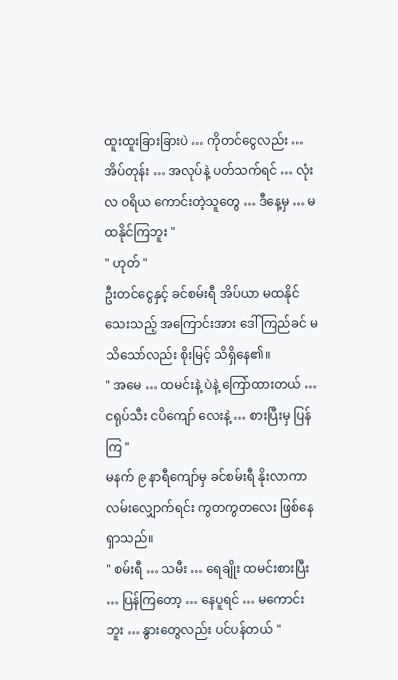ထူးထူးခြားခြားပဲ … ကိုတင်ငွေလည်း … အိပ်တုန်း … အလုပ်နဲ့ ပတ်သက်ရင် … လုံးလ ဝရိယ ကောင်းတဲ့သူတွေ … ဒီနေ့မှ … မထနိုင်ကြဘူး "
" ဟုတ် "
ဦးတင်ငွေနှင့် ခင်စမ်းရီ အိပ်ယာ မထနိုင်သေးသည့် အကြောင်းအား ဒေါ်ကြည်ခင် မသိသော်လည်း စိုးမြင့် သိရှိနေ၏။
" အမေ … ထမင်းနဲ့ ပဲနဲ့ ကြော်ထားတယ် … ငရုပ်သီး ငပိကျော် လေးနဲ့ … စားပြီးမှ ပြန်ကြ "
မနက် ၉ နာရီကျော်မှ ခင်စမ်းရီ နိုးလာကာ လမ်းလျှောက်ရင်း ကွတကွတလေး ဖြစ်နေရှာသည်။
" စမ်းရီ … သမီး … ရေချိုး ထမင်းစားပြီး … ပြန်ကြတော့ … နေပူရင် … မကောင်းဘူး … နွားတွေလည်း ပင်ပန်တယ် "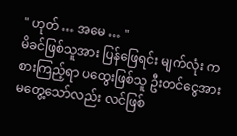" ဟုတ် … အမေ … "
မိခင်ဖြစ်သူအား ပြန်ဖြေရင်း မျက်လုံး ကစားကြည့်ရာ ပထွေးဖြစ်သူ ဦးတင်ငွေအား မတွေ့သော်လည်း လင်ဖြစ်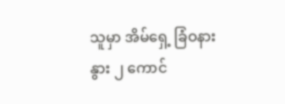သူမှာ အိမ်ရှေ့ ခြံဝနား နွား ၂ ကောင်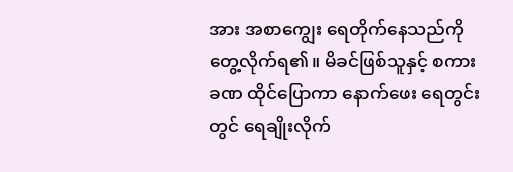အား အစာကျွေး ရေတိုက်နေသည်ကို တွေ့လိုက်ရ၏။ မိခင်ဖြစ်သူနှင့် စကားခဏ ထိုင်ပြောကာ နောက်ဖေး ရေတွင်းတွင် ရေချိုးလိုက်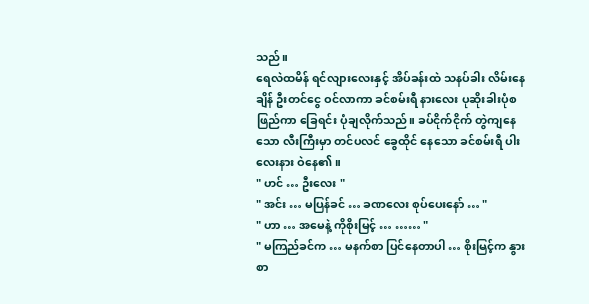သည်။
ရေလဲထမိန် ရင်လျားလေးနှင့် အိပ်ခန်းထဲ သနပ်ခါး လိမ်းနေချိန် ဦးတင်ငွေ ဝင်လာကာ ခင်စမ်းရီ နားလေး ပုဆိုးခါးပုံစ ဖြည်ကာ ခြေရင်း ပုံချလိုက်သည်။ ခပ်ငိုက်ငိုက် တွဲကျနေသော လီးကြီးမှာ တင်ပလင် ခွေထိုင် နေသော ခင်စမ်းရီ ပါးလေးနား ဝဲနေ၏။
" ဟင် … ဦးလေး "
" အင်း … မပြန်ခင် … ခဏလေး စုပ်ပေးနော် … "
" ဟာ … အမေနဲ့ ကိုစိုးမြင့် … …… "
" မကြည်ခင်က … မနက်စာ ပြင်နေတာပါ … စိုးမြင့်က နွားစာ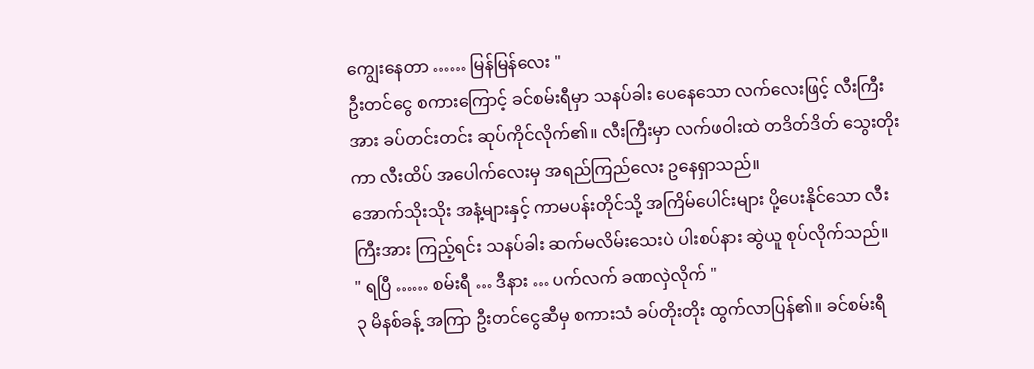ကျွေးနေတာ …… မြန်မြန်လေး "
ဦးတင်ငွေ စကားကြောင့် ခင်စမ်းရီမှာ သနပ်ခါး ပေနေသော လက်လေးဖြင့် လီးကြီးအား ခပ်တင်းတင်း ဆုပ်ကိုင်လိုက်၏။ လီးကြီးမှာ လက်ဖဝါးထဲ တဒိတ်ဒိတ် သွေးတိုးကာ လီးထိပ် အပေါက်လေးမှ အရည်ကြည်လေး ဥနေရှာသည်။
အောက်သိုးသိုး အနံ့များနှင့် ကာမပန်းတိုင်သို့ အကြိမ်ပေါင်းများ ပို့ပေးနိုင်သော လီးကြီးအား ကြည့်ရင်း သနပ်ခါး ဆက်မလိမ်းသေးပဲ ပါးစပ်နား ဆွဲယူ စုပ်လိုက်သည်။
" ရပြီ …… စမ်းရီ … ဒီနား … ပက်လက် ခဏလှဲလိုက် "
၃ မိနစ်ခန့် အကြာ ဦးတင်ငွေဆီမှ စကားသံ ခပ်တိုးတိုး ထွက်လာပြန်၏။ ခင်စမ်းရီ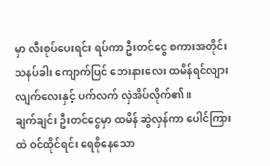မှာ လီးစုပ်ပေးရင်း ရပ်ကာ ဦးတင်ငွေ စကားအတိုင်း သနပ်ခါး ကျောက်ပြင် ဘေးနားလေး ထမိန်ရင်လျား လျက်လေးနှင့် ပက်လက် လှဲအိပ်လိုက်၏။
ချက်ချင်း ဦးတင်ငွေမှာ ထမိန် ဆွဲလှန်ကာ ပေါင်ကြားထဲ ဝင်ထိုင်ရင်း ရေစိုနေသော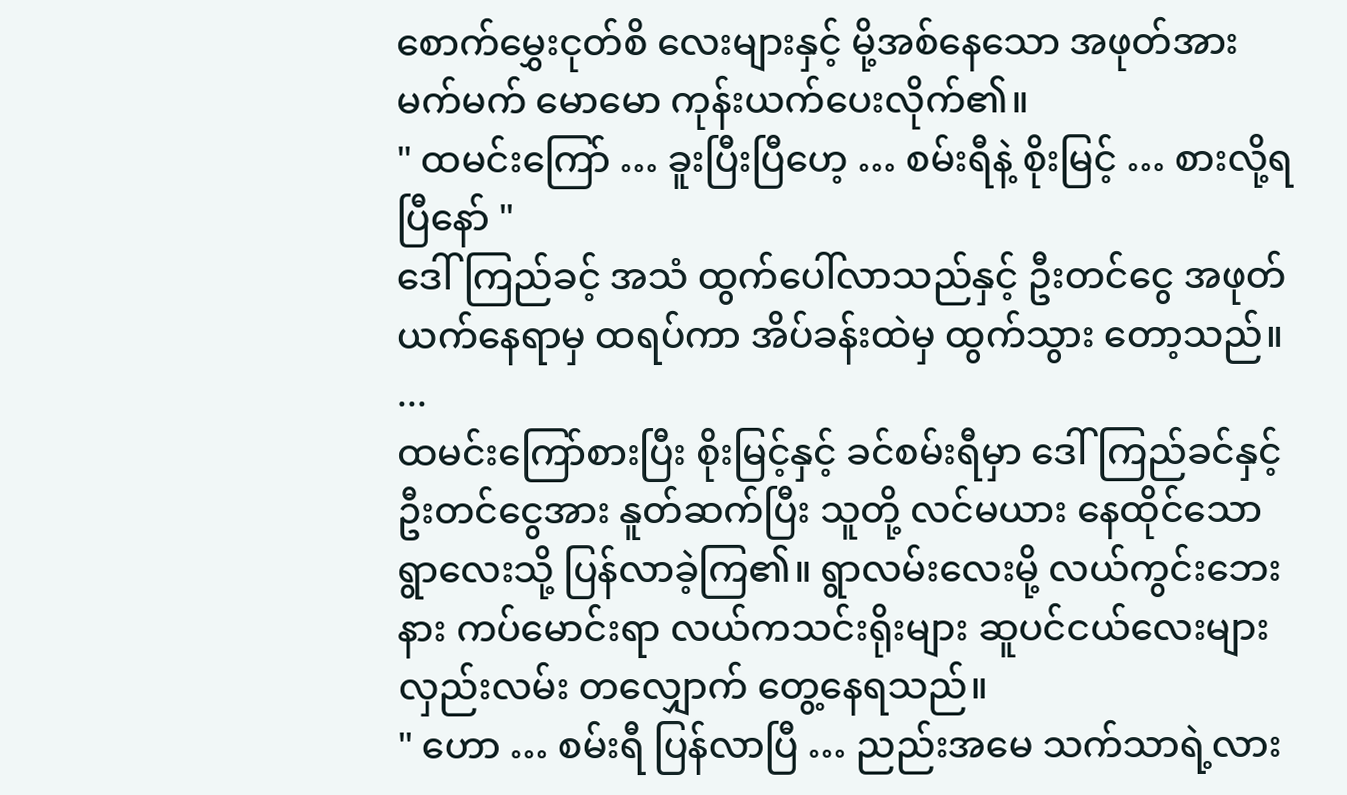စောက်မွှေးငုတ်စိ လေးများနှင့် မို့အစ်နေသော အဖုတ်အား မက်မက် မောမော ကုန်းယက်ပေးလိုက်၏။
" ထမင်းကြော် … ခူးပြီးပြီဟေ့ … စမ်းရီနဲ့ စိုးမြင့် … စားလို့ရပြီနော် "
ဒေါ်ကြည်ခင့် အသံ ထွက်ပေါ်လာသည်နှင့် ဦးတင်ငွေ အဖုတ် ယက်နေရာမှ ထရပ်ကာ အိပ်ခန်းထဲမှ ထွက်သွား တော့သည်။
...
ထမင်းကြော်စားပြီး စိုးမြင့်နှင့် ခင်စမ်းရီမှာ ဒေါ်ကြည်ခင်နှင့် ဦးတင်ငွေအား နူတ်ဆက်ပြီး သူတို့ လင်မယား နေထိုင်သော ရွာလေးသို့ ပြန်လာခဲ့ကြ၏။ ရွာလမ်းလေးမို့ လယ်ကွင်းဘေးနား ကပ်မောင်းရာ လယ်ကသင်းရိုးများ ဆူပင်ငယ်လေးများ လှည်းလမ်း တလျှောက် တွေ့နေရသည်။
" ဟော … စမ်းရီ ပြန်လာပြီ … ညည်းအမေ သက်သာရဲ့လား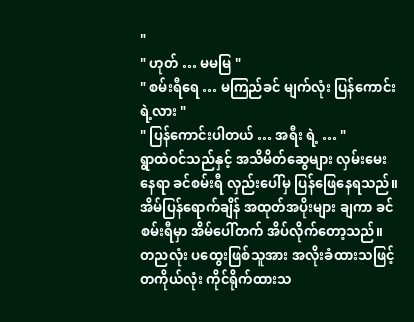"
" ဟုတ် … မမမြ "
" စမ်းရီရေ … မကြည်ခင် မျက်လုံး ပြန်ကောင်းရဲ့လား "
" ပြန်ကောင်းပါတယ် … အရီး ရဲ့ … "
ရွာထဲဝင်သည်နှင့် အသိမိတ်ဆွေများ လှမ်းမေးနေရာ ခင်စမ်းရီ လှည်းပေါ်မှ ပြန်ဖြေနေရသည်။ အိမ်ပြန်ရောက်ချိန် အထုတ်အပိုးများ ချကာ ခင်စမ်းရီမှာ အိမ်ပေါ်တက် အိပ်လိုက်တော့သည်။
တညလုံး ပထွေးဖြစ်သူအား အလိုးခံထားသဖြင့် တကိုယ်လုံး ကိုင်ရိုက်ထားသ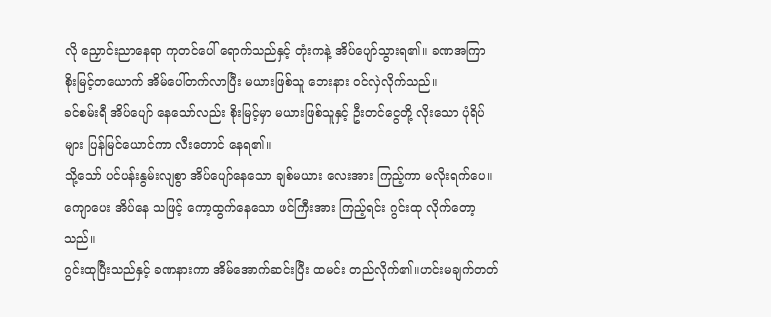လို ညှောင်းညာနေရာ ကုတင်ပေါ် ရောက်သည်နှင့် တုံးကနဲ့ အိပ်ပျော်သွားရ၏။ ခဏအကြာ စိုးမြင့်တယောက် အိမ်ပေါ်တက်လာပြီး မယားဖြစ်သူ ဘေးနား ဝင်လှဲလိုက်သည်။
ခင်စမ်းရီ အိပ်ပျော် နေသော်လည်း စိုးမြင့်မှာ မယားဖြစ်သူနှင့် ဦးတင်ငွေတို့ လိုးသော ပုံရိပ်များ ပြန်မြင်ယောင်ကာ လီးတောင် နေရ၏။
သို့သော် ပင်ပန်းနွမ်းလျစွာ အိပ်ပျော်နေသော ချစ်မယား လေးအား ကြည့်ကာ မလိုးရက်ပေ။ ကျောပေး အိပ်နေ သဖြင့် ကော့ထွက်နေသော ဖင်ကြီးအား ကြည့်ရင်း ဂွင်းထု လိုက်တော့သည်။
ဂွင်းထုပြီးသည်နှင့် ခဏနားကာ အိမ်အောက်ဆင်းပြီး ထမင်း တည်လိုက်၏။ဟင်းမချက်တတ်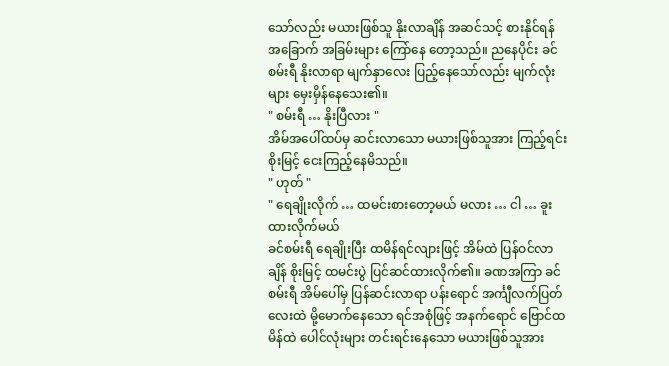သော်လည်း မယားဖြစ်သူ နိုးလာချိန် အဆင်သင့် စားနိုင်ရန် အခြောက် အခြမ်းများ ကြော်နေ တော့သည်။ ညနေပိုင်း ခင်စမ်းရီ နိုးလာရာ မျက်နှာလေး ပြည့်နေသော်လည်း မျက်လုံးများ မှေးမှိန်နေသေး၏။
" စမ်းရီ … နိုးပြီလား "
အိမ်အပေါ်ထပ်မှ ဆင်းလာသော မယားဖြစ်သူအား ကြည့်ရင်း စိုးမြင့် ငေးကြည့်နေမိသည်။
" ဟုတ် "
" ရေချိုးလိုက် … ထမင်းစားတော့မယ် မလား … ငါ … ခူးထားလိုက်မယ်
ခင်စမ်းရီ ရေချိုးပြီး ထမိန်ရင်လျားဖြင့် အိမ်ထဲ ပြန်ဝင်လာချိန် စိုးမြင့် ထမင်းပွဲ ပြင်ဆင်ထားလိုက်၏။ ခဏအကြာ ခင်စမ်းရီ အိမ်ပေါ်မှ ပြန်ဆင်းလာရာ ပန်းရောင် အင်္ကျီလက်ပြတ် လေးထဲ မို့မောက်နေသော ရင်အစုံဖြင့် အနက်ရောင် ဗြောင်ထမိန်ထဲ ပေါင်လုံးများ တင်းရင်းနေသော မယားဖြစ်သူအား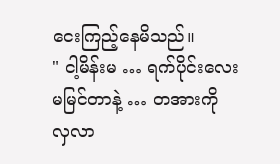ငေးကြည့်နေမိသည်။
" ငါ့မိန်းမ … ရက်ပိုင်းလေး မမြင်တာနဲ့ … တအားကို လှလာ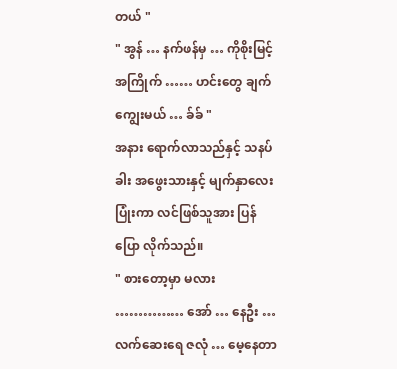တယ် "
" အွန် … နက်ဖန်မှ … ကိုစိုးမြင့် အကြိုက် …… ဟင်းတွေ ချက်ကျွေးမယ် … ခ်ခ် "
အနား ရောက်လာသည်နှင့် သနပ်ခါး အဖွေးသားနှင့် မျက်နှာလေး ပြုံးကာ လင်ဖြစ်သူအား ပြန်ပြော လိုက်သည်။
" စားတော့မှာ မလား …………… အော် … နေဦး … လက်ဆေးရေ ဇလုံ … မေ့နေတာ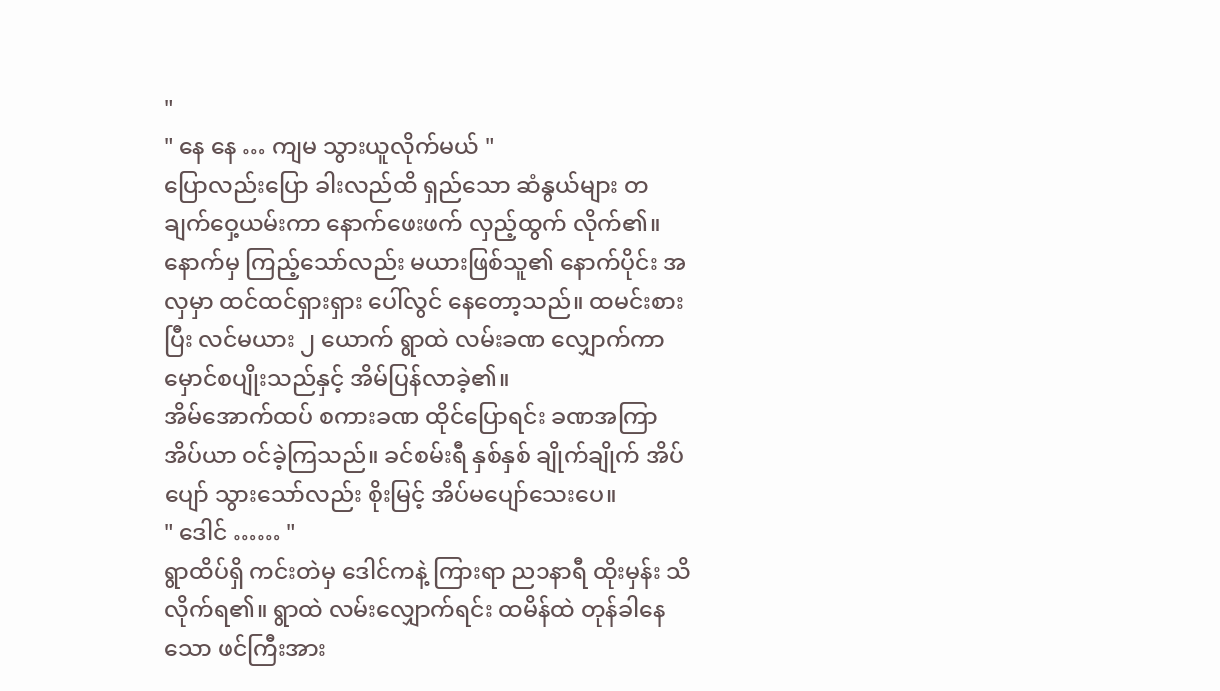"
" နေ နေ … ကျမ သွားယူလိုက်မယ် "
ပြောလည်းပြော ခါးလည်ထိ ရှည်သော ဆံနွယ်များ တချက်ဝှေ့ယမ်းကာ နောက်ဖေးဖက် လှည့်ထွက် လိုက်၏။ နောက်မှ ကြည့်သော်လည်း မယားဖြစ်သူ၏ နောက်ပိုင်း အလှမှာ ထင်ထင်ရှားရှား ပေါ်လွင် နေတော့သည်။ ထမင်းစားပြီး လင်မယား ၂ ယောက် ရွာထဲ လမ်းခဏ လျှောက်ကာ မှောင်စပျိုးသည်နှင့် အိမ်ပြန်လာခဲ့၏။
အိမ်အောက်ထပ် စကားခဏ ထိုင်ပြောရင်း ခဏအကြာ အိပ်ယာ ဝင်ခဲ့ကြသည်။ ခင်စမ်းရီ နှစ်နှစ် ချိုက်ချိုက် အိပ်ပျော် သွားသော်လည်း စိုးမြင့် အိပ်မပျော်သေးပေ။
" ဒေါင် …… "
ရွာထိပ်ရှိ ကင်းတဲမှ ဒေါင်ကနဲ့ ကြားရာ ည၁နာရီ ထိုးမှန်း သိလိုက်ရ၏။ ရွာထဲ လမ်းလျှောက်ရင်း ထမိန်ထဲ တုန်ခါနေသော ဖင်ကြီးအား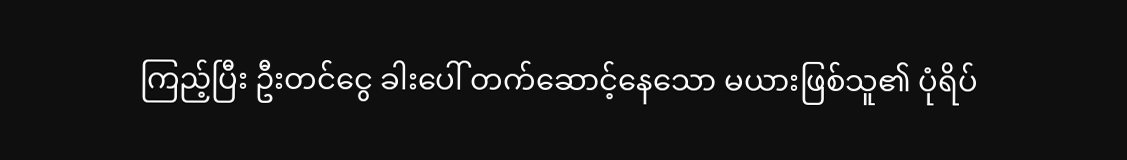ကြည့်ပြီး ဦးတင်ငွေ ခါးပေါ် တက်ဆောင့်နေသော မယားဖြစ်သူ၏ ပုံရိပ်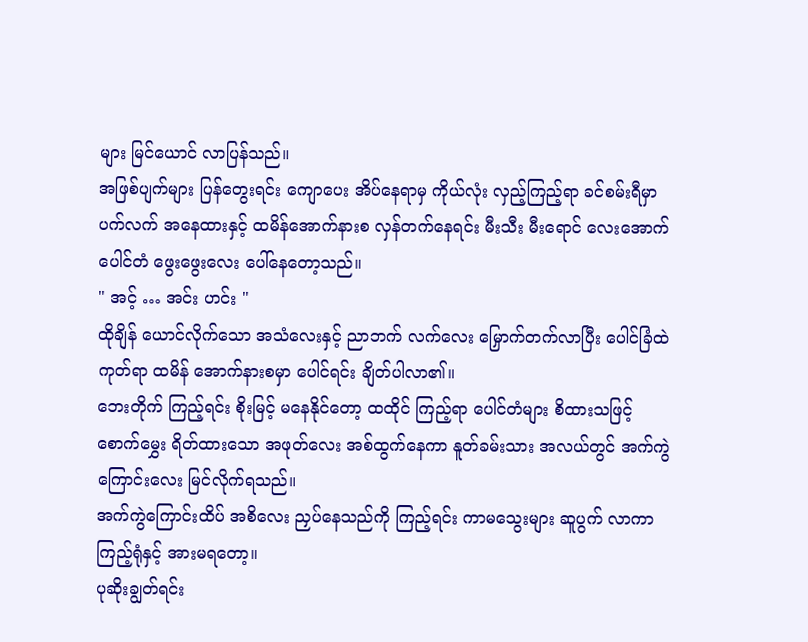များ မြင်ယောင် လာပြန်သည်။
အဖြစ်ပျက်များ ပြန်တွေးရင်း ကျောပေး အိပ်နေရာမှ ကိုယ်လုံး လှည့်ကြည့်ရာ ခင်စမ်းရီမှာ ပက်လက် အနေထားနှင့် ထမိန်အောက်နားစ လှန်တက်နေရင်း မီးသီး မီးရောင် လေးအောက် ပေါင်တံ ဖွေးဖွေးလေး ပေါ်နေတော့သည်။
" အင့် … အင်း ဟင်း "
ထိုချိန် ယောင်လိုက်သော အသံလေးနှင့် ညာဘက် လက်လေး မြှောက်တက်လာပြီး ပေါင်ခြံထဲ ကုတ်ရာ ထမိန် အောက်နားစမှာ ပေါင်ရင်း ချိတ်ပါလာ၏။
ဘေးတိုက် ကြည့်ရင်း စိုးမြင့် မနေနိုင်တော့ ထထိုင် ကြည့်ရာ ပေါင်တံများ စိထားသဖြင့် စောက်မွှေး ရိတ်ထားသော အဖုတ်လေး အစ်ထွက်နေကာ နူတ်ခမ်းသား အလယ်တွင် အက်ကွဲကြောင်းလေး မြင်လိုက်ရသည်။
အက်ကွဲကြောင်းထိပ် အစိလေး ညှပ်နေသည်ကို ကြည့်ရင်း ကာမသွေးများ ဆူပွက် လာကာ ကြည့်ရုံနှင့် အားမရတော့။
ပုဆိုးချွတ်ရင်း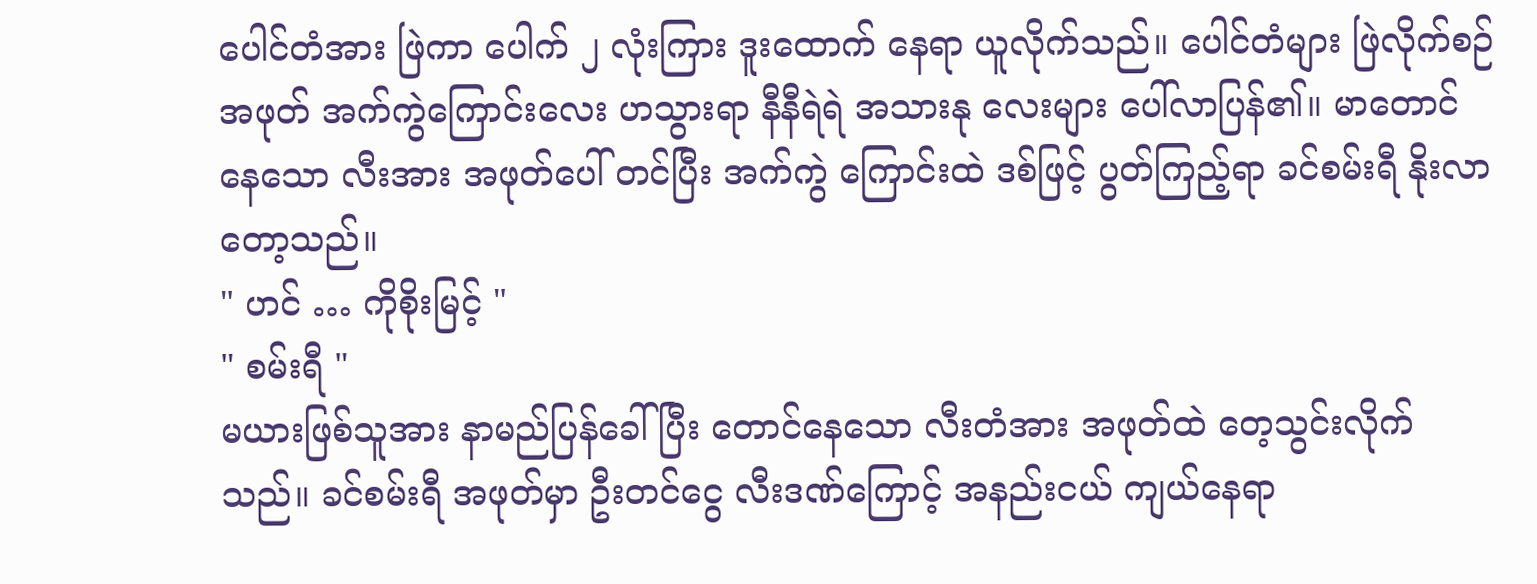ပေါင်တံအား ဖြဲကာ ပေါက် ၂ လုံးကြား ဒူးထောက် နေရာ ယူလိုက်သည်။ ပေါင်တံများ ဖြဲလိုက်စဉ် အဖုတ် အက်ကွဲကြောင်းလေး ဟသွားရာ နီနီရဲရဲ အသားနု လေးများ ပေါ်လာပြန်၏။ မာတောင်နေသော လီးအား အဖုတ်ပေါ် တင်ပြီး အက်ကွဲ ကြောင်းထဲ ဒစ်ဖြင့် ပွတ်ကြည့်ရာ ခင်စမ်းရီ နိုးလာတော့သည်။
" ဟင် … ကိုစိုးမြင့် "
" စမ်းရီ "
မယားဖြစ်သူအား နာမည်ပြန်ခေါ်ပြီး တောင်နေသော လီးတံအား အဖုတ်ထဲ တေ့သွင်းလိုက်သည်။ ခင်စမ်းရီ အဖုတ်မှာ ဦးတင်ငွေ လီးဒဏ်ကြောင့် အနည်းငယ် ကျယ်နေရာ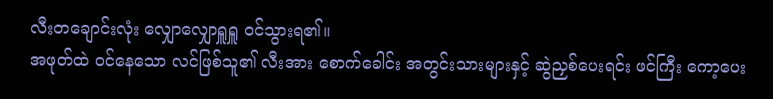လီးတချောင်းလုံး လျှောလျှောရှူရှူ ၀င်သွားရ၏။
အဖုတ်ထဲ ဝင်နေသော လင်ဖြစ်သူ၏ လီးအား စောက်ခေါင်း အတွင်းသားများနှင့် ဆွဲညှစ်ပေးရင်း ဖင်ကြီး ကော့ပေး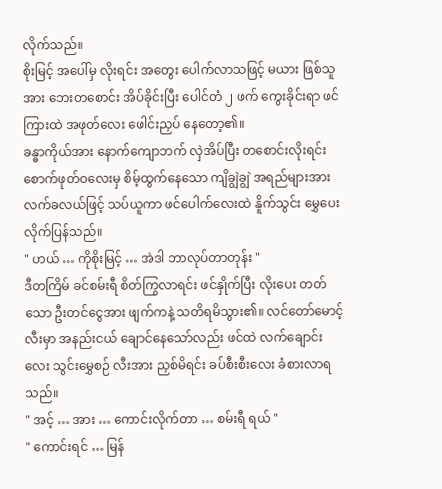လိုက်သည်။
စိုးမြင့် အပေါ်မှ လိုးရင်း အတွေး ပေါက်လာသဖြင့် မယား ဖြစ်သူအား ဘေးတစောင်း အိပ်ခိုင်းပြီး ပေါင်တံ ၂ ဖက် ကွေးခိုင်းရာ ဖင်ကြားထဲ အဖုတ်လေး ဖေါင်းညှပ် နေတော့၏။
ခန္ဓာကိုယ်အား နောက်ကျောဘက် လှဲအိပ်ပြီး တစောင်းလိုးရင်း စောက်ဖုတ်ဝလေးမှ စိမ့်ထွက်နေသော ကျိချွဲချွဲ အရည်များအား လက်ခလယ်ဖြင့် သပ်ယူကာ ဖင်ပေါက်လေးထဲ နိူက်သွင်း မွှေပေး လိုက်ပြန်သည်။
" ဟယ် … ကိုစိုးမြင့် … အဲဒါ ဘာလုပ်တာတုန်း "
ဒီတကြိမ် ခင်စမ်းရီ စိတ်ကြွလာရင်း ဖင်နှိုက်ပြီး လိုးပေး တတ်သော ဦးတင်ငွေအား ဖျက်ကနဲ့ သတိရမိသွား၏။ လင်တော်မောင့် လီးမှာ အနည်းငယ် ချောင်နေသော်လည်း ဖင်ထဲ လက်ချောင်းလေး သွင်းမွှေစဉ် လီးအား ညှစ်မိရင်း ခပ်စီးစီးလေး ခံစားလာရသည်။
" အင့် … အား … ကောင်းလိုက်တာ … စမ်းရီ ရယ် "
" ကောင်းရင် … မြန်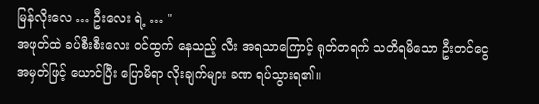မြန်လိုးလေ … ဦးလေး ရဲ့ … "
အဖုတ်ထဲ ခပ်စီးစီးလေး ဝင်ထွက် နေသည့် လီး အရသာကြောင့် ရုတ်တရက် သတိရမိသော ဦးတင်ငွေ အမှတ်ဖြင့် ယောင်ပြီး ပြောမိရာ လိုးချက်များ ခဏ ရပ်သွားရ၏။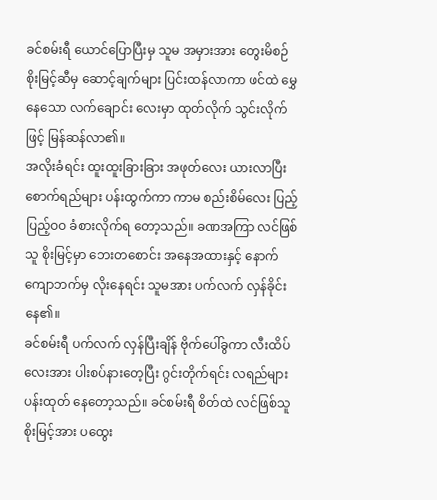ခင်စမ်းရီ ယောင်ပြောပြီးမှ သူမ အမှားအား တွေးမိစဉ် စိုးမြင့်ဆီမှ ဆောင့်ချက်များ ပြင်းထန်လာကာ ဖင်ထဲ မွှေနေသော လက်ချောင်း လေးမှာ ထုတ်လိုက် သွင်းလိုက်ဖြင့် မြန်ဆန်လာ၏။
အလိုးခံရင်း ထူးထူးခြားခြား အဖုတ်လေး ယားလာပြီး စောက်ရည်များ ပန်းထွက်ကာ ကာမ စည်းစိမ်လေး ပြည့်ပြည့်ဝဝ ခံစားလိုက်ရ တော့သည်။ ခဏအကြာ လင်ဖြစ်သူ စိုးမြင့်မှာ ဘေးတစောင်း အနေအထားနှင့် နောက်ကျောဘက်မှ လိုးနေရင်း သူမအား ပက်လက် လှန်ခိုင်းနေ၏။
ခင်စမ်းရီ ပက်လက် လှန်ပြီးချိန် ဗိုက်ပေါ်ခွကာ လီးထိပ်လေးအား ပါးစပ်နားတေ့ပြီး ဂွင်းတိုက်ရင်း လရည်များ ပန်းထုတ် နေတော့သည်။ ခင်စမ်းရီ စိတ်ထဲ လင်ဖြစ်သူ စိုးမြင့်အား ပထွေး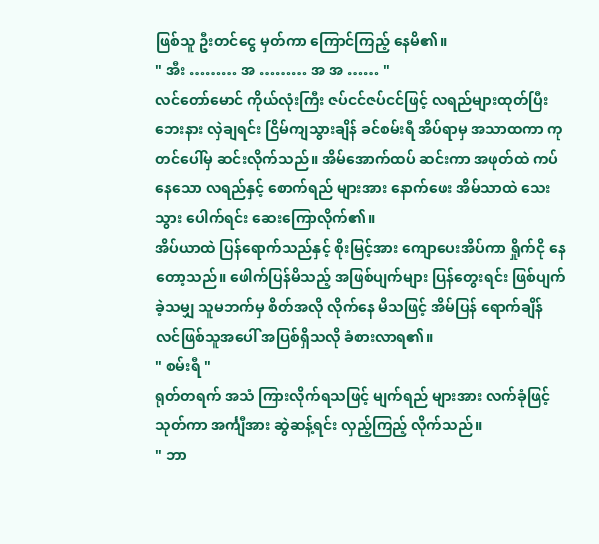ဖြစ်သူ ဦးတင်ငွေ မှတ်ကာ ကြောင်ကြည့် နေမိ၏။
" အီး ……… အ ……… အ အ …… "
လင်တော်မောင် ကိုယ်လုံးကြီး ဇပ်ငင်ဇပ်ငင်ဖြင့် လရည်များထုတ်ပြီး ဘေးနား လှဲချရင်း ငြိမ်ကျသွားချိန် ခင်စမ်းရီ အိပ်ရာမှ အသာထကာ ကုတင်ပေါ်မှ ဆင်းလိုက်သည်။ အိမ်အောက်ထပ် ဆင်းကာ အဖုတ်ထဲ ကပ်နေသော လရည်နှင့် စောက်ရည် များအား နောက်ဖေး အိမ်သာထဲ သေးသွား ပေါက်ရင်း ဆေးကြောလိုက်၏။
အိပ်ယာထဲ ပြန်ရောက်သည်နှင့် စိုးမြင့်အား ကျောပေးအိပ်ကာ ရှိုက်ငို နေတော့သည်။ ဖေါက်ပြန်မိသည့် အဖြစ်ပျက်များ ပြန်တွေးရင်း ဖြစ်ပျက်ခဲ့သမျှ သူမဘက်မှ စိတ်အလို လိုက်နေ မိသဖြင့် အိမ်ပြန် ရောက်ချိန် လင်ဖြစ်သူအပေါ် အပြစ်ရှိသလို ခံစားလာရ၏။
" စမ်းရီ "
ရုတ်တရက် အသံ ကြားလိုက်ရသဖြင့် မျက်ရည် များအား လက်ခုံဖြင့်သုတ်ကာ အင်္ကျီအား ဆွဲဆန့်ရင်း လှည့်ကြည့် လိုက်သည်။
" ဘာ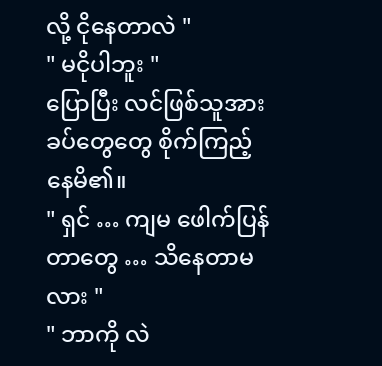လို့ ငိုနေတာလဲ "
" မငိုပါဘူး "
ပြောပြီး လင်ဖြစ်သူအား ခပ်တွေတွေ စိုက်ကြည့် နေမိ၏။
" ရှင် … ကျမ ဖေါက်ပြန်တာတွေ … သိနေတာမလား "
" ဘာကို လဲ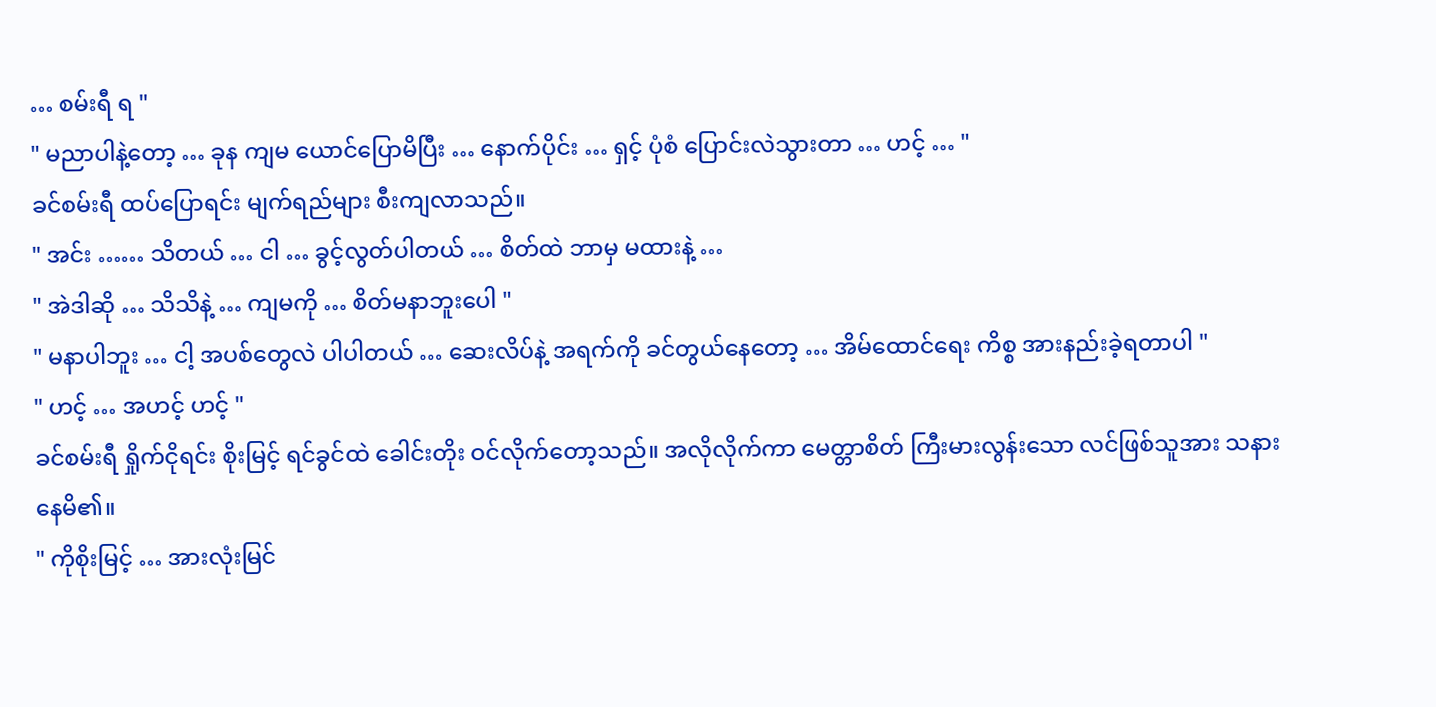… စမ်းရီ ရ "
" မညာပါနဲ့တော့ … ခုန ကျမ ယောင်ပြောမိပြီး … နောက်ပိုင်း … ရှင့် ပုံစံ ပြောင်းလဲသွားတာ … ဟင့် … "
ခင်စမ်းရီ ထပ်ပြောရင်း မျက်ရည်များ စီးကျလာသည်။
" အင်း …… သိတယ် … ငါ … ခွင့်လွတ်ပါတယ် … စိတ်ထဲ ဘာမှ မထားနဲ့ …
" အဲဒါဆို … သိသိနဲ့ … ကျမကို … စိတ်မနာဘူးပေါ "
" မနာပါဘူး … ငါ့ အပစ်တွေလဲ ပါပါတယ် … ဆေးလိပ်နဲ့ အရက်ကို ခင်တွယ်နေတော့ … အိမ်ထောင်ရေး ကိစ္စ အားနည်းခဲ့ရတာပါ "
" ဟင့် … အဟင့် ဟင့် "
ခင်စမ်းရီ ရှိုက်ငိုရင်း စိုးမြင့် ရင်ခွင်ထဲ ခေါင်းတိုး ဝင်လိုက်တော့သည်။ အလိုလိုက်ကာ မေတ္တာစိတ် ကြီးမားလွန်းသော လင်ဖြစ်သူအား သနားနေမိ၏။
" ကိုစိုးမြင့် … အားလုံးမြင်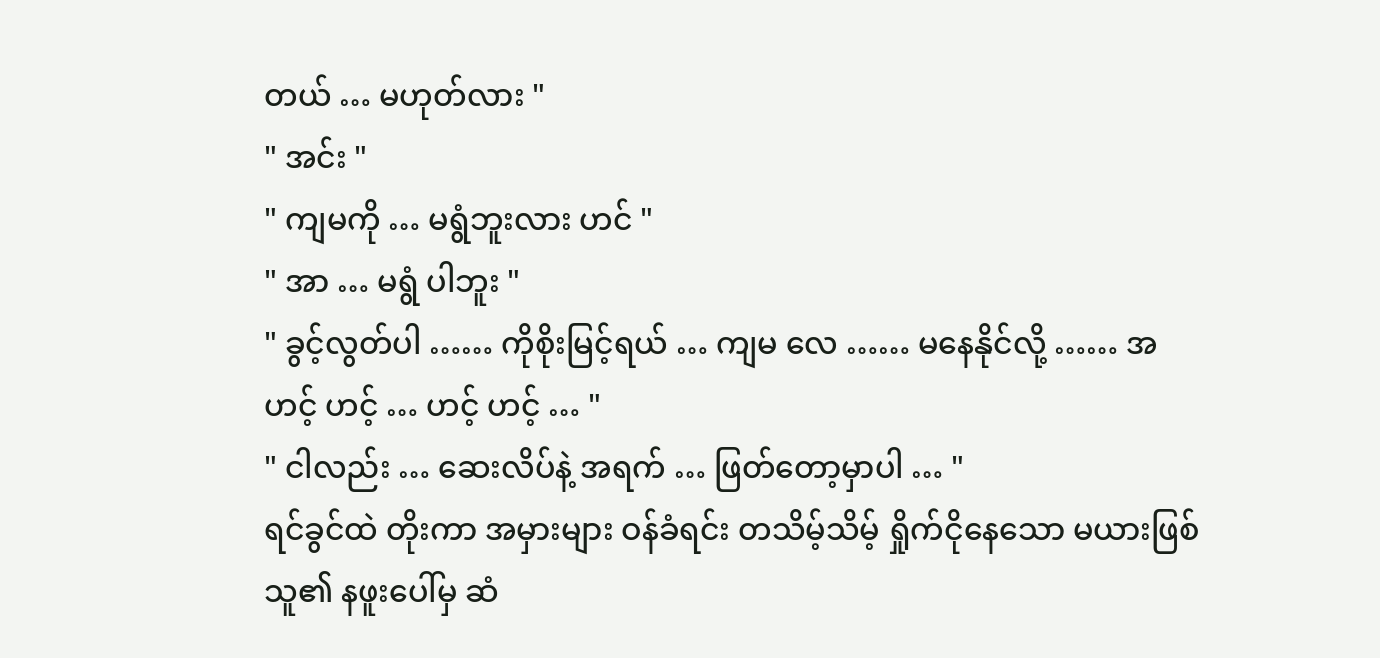တယ် … မဟုတ်လား "
" အင်း "
" ကျမကို … မရွံဘူးလား ဟင် "
" အာ … မရွံ ပါဘူး "
" ခွင့်လွတ်ပါ …… ကိုစိုးမြင့်ရယ် … ကျမ လေ …… မနေနိုင်လို့ …… အဟင့် ဟင့် … ဟင့် ဟင့် … "
" ငါလည်း … ဆေးလိပ်နဲ့ အရက် … ဖြတ်တော့မှာပါ … "
ရင်ခွင်ထဲ တိုးကာ အမှားများ ဝန်ခံရင်း တသိမ့်သိမ့် ရှိုက်ငိုနေသော မယားဖြစ်သူ၏ နဖူးပေါ်မှ ဆံ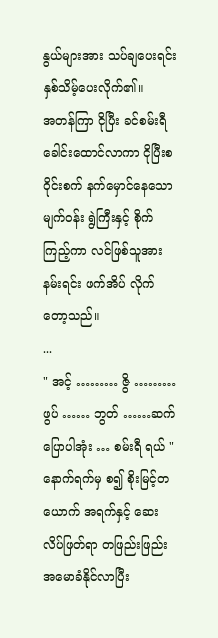နွယ်များအား သပ်ချပေးရင်း နှစ်သိမ့်ပေးလိုက်၏။
အတန်ကြာ ငိုပြီး ခင်စမ်းရီ ခေါင်းထောင်လာကာ ငိုပြီးစ ဝိုင်းစက် နက်မှောင်နေသော မျက်ဝန်း ရွဲကြီးနှင့် စိုက်ကြည့်ကာ လင်ဖြစ်သူအား နမ်းရင်း ဖက်အိပ် လိုက်တော့သည်။
...
" အင့် ……… ဇွိ ……… ဖွပ် …… ဘွတ် ……ဆက်ပြောပါအုံး … စမ်းရီ ရယ် "
နောက်ရက်မှ စ၍ စိုးမြင့်တယောက် အရက်နှင့် ဆေးလိပ်ဖြတ်ရာ တဖြည်းဖြည်း အမောခံနိုင်လာပြီး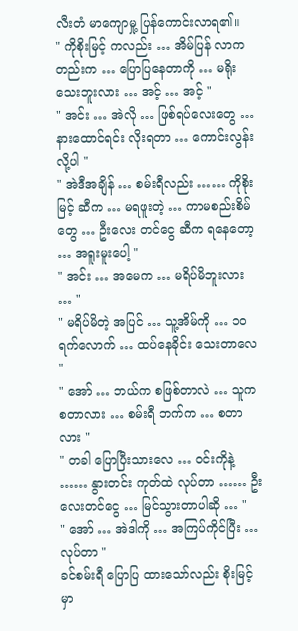လီးတံ မာကျောမှု့ ပြန်ကောင်းလာရ၏။
" ကိုစိုးမြင့် ကလည်း … အိမ်ပြန် လာကတည်းက … ပြောပြနေတာကို … မရိုးသေးဘူးလား … အင့် … အင့် "
" အင်း … အဲလို … ဖြစ်ရပ်လေးတွေ … နားထောင်ရင်း လိုးရတာ … ကောင်းလွန်းလို့ပါ "
" အဲဒီအချိန် … စမ်းရီလည်း …… ကိုစိုးမြင့် ဆီက … မရဖူးတဲ့ … ကာမစည်းစိမ်တွေ … ဦးလေး တင်ငွေ ဆီက ရနေတော့ … အရူးမူးပေါ့ "
" အင်း … အမေက … မရိပ်မိဘူးလား … "
" မရိပ်မိတဲ့ အပြင် … သူ့အိမ်ကို … ၁၀ ရက်လောက် … ထပ်နေခိုင်း သေးတာလေ "
" အော် … ဘယ်က စဖြစ်တာလဲ … သူက စတာလား … စမ်းရီ ဘက်က … စတာလား "
" တခါ ပြောပြီးသားလေ … ဝင်းကိုနဲ့ …… နွားတင်း ကုတ်ထဲ လုပ်တာ …… ဦးလေးတင်ငွေ … မြင်သွားတာပါဆို … "
" အော် … အဲဒါကို … အကြပ်ကိုင်ပြီး … လုပ်တာ "
ခင်စမ်းရီ ပြောပြ ထားသော်လည်း စိုးမြင့်မှာ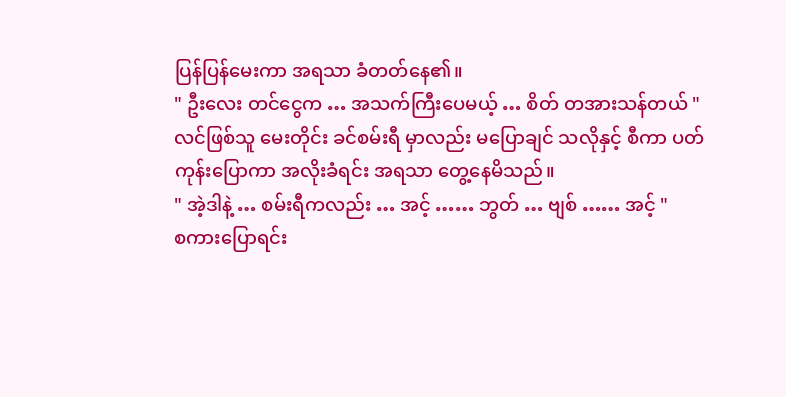ပြန်ပြန်မေးကာ အရသာ ခံတတ်နေ၏။
" ဦးလေး တင်ငွေက … အသက်ကြီးပေမယ့် … စိတ် တအားသန်တယ် "
လင်ဖြစ်သူ မေးတိုင်း ခင်စမ်းရီ မှာလည်း မပြောချင် သလိုနှင့် စီကာ ပတ်ကုန်းပြောကာ အလိုးခံရင်း အရသာ တွေ့နေမိသည်။
" အဲ့ဒါနဲ့ … စမ်းရီကလည်း … အင့် …… ဘွတ် … ဗျစ် …… အင့် "
စကားပြောရင်း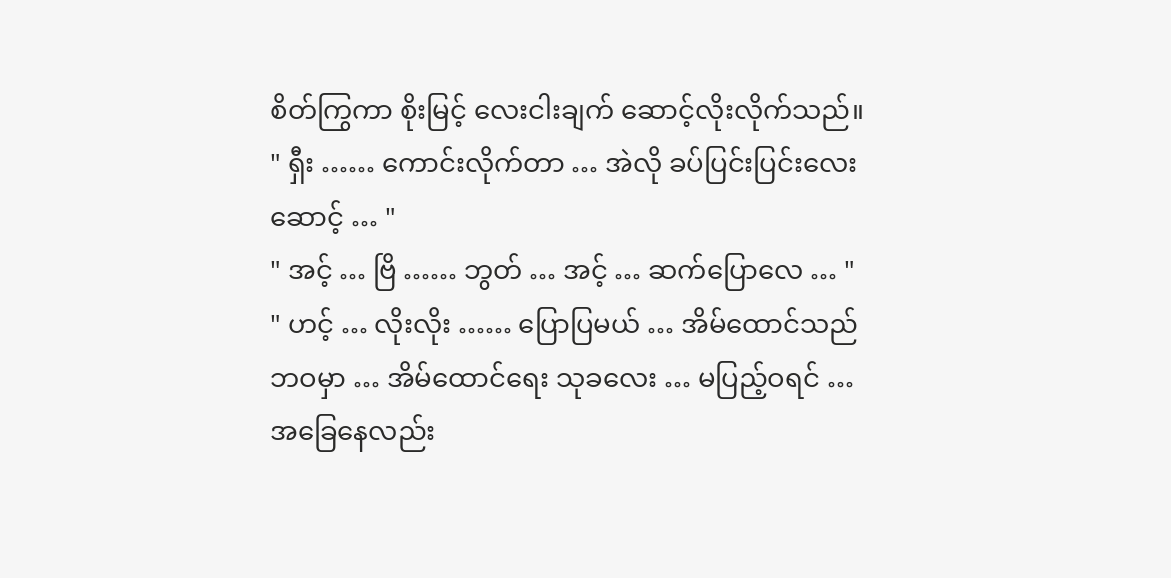စိတ်ကြွကာ စိုးမြင့် လေးငါးချက် ဆောင့်လိုးလိုက်သည်။
" ရှီး …… ကောင်းလိုက်တာ … အဲလို ခပ်ပြင်းပြင်းလေး ဆောင့် … "
" အင့် … ဗြိ …… ဘွတ် … အင့် … ဆက်ပြောလေ … "
" ဟင့် … လိုးလိုး …… ပြောပြမယ် … အိမ်ထောင်သည် ဘဝမှာ … အိမ်ထောင်ရေး သုခလေး … မပြည့်ဝရင် … အခြေနေလည်း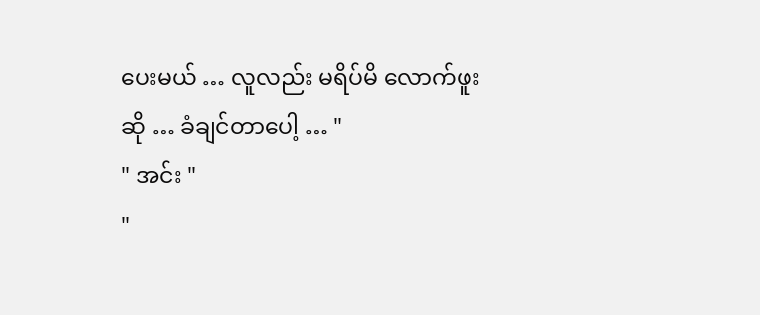ပေးမယ် … လူလည်း မရိပ်မိ လောက်ဖူးဆို … ခံချင်တာပေါ့ … "
" အင်း "
"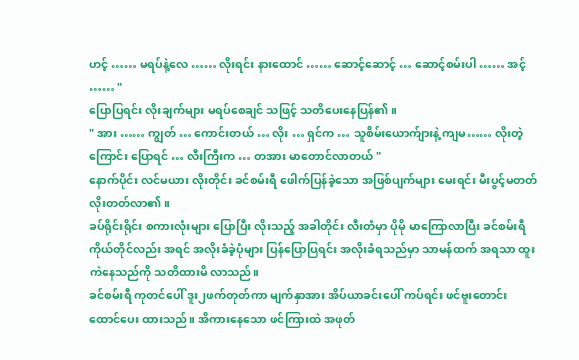ဟင့် …… မရပ်နဲ့လေ …… လိုးရင်း နားထောင် …… ဆောင့်ဆောင့် … ဆောင့်စမ်းပါ …… အင့် …… "
ပြောပြရင်း လိုးချက်များ မရပ်စေချင် သဖြင့် သတိပေးနေပြန်၏။
" အား …… ကျွတ် … ကောင်းတယ် … လိုး … ရှင်က … သူစိမ်းယောက်ျားနဲ့ ကျမ…… လိုးတဲ့ကြောင်း ပြောရင် … လီးကြီးက … တအား မာတောင်လာတယ် "
နောက်ပိုင်း လင်မယား လိုးတိုင်း ခင်စမ်းရီ ဖေါက်ပြန်ခဲ့သော အဖြစ်ပျက်များ မေးရင်း မီးပွင့်မတတ် လိုးတတ်လာ၏။
ခပ်ရိုင်းရိုင်း စကားလုံးများ ပြောပြီး လိုးသည့် အခါတိုင်း လီးတံမှာ ပိုမို မာကြောလာပြီး ခင်စမ်းရီ ကိုယ်တိုင်လည်း အရင် အလိုးခံခဲ့ပုံများ ပြန်ပြောပြရင်း အလိုးခံရသည်မှာ သာမန်ထက် အရသာ ထူးကဲနေသည်ကို သတိထားမိ လာသည်။
ခင်စမ်းရီ ကုတင်ပေါ် ဒူး၂ဖက်တုတ်ကာ မျက်နှာအား အိပ်ယာခင်းပေါ် ကပ်ရင်း ဖင်ဗူးတောင်း ထောင်ပေး ထားသည်။ အိကားနေသော ဖင်ကြားထဲ အဖုတ်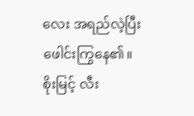လေး အရည်လဲ့ပြီး ဖေါင်းကြွနေ၏။
စိုးမြင့် လီး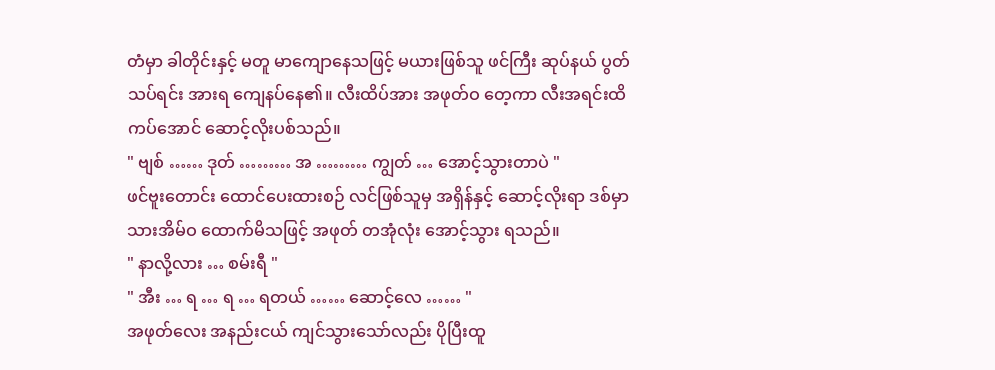တံမှာ ခါတိုင်းနှင့် မတူ မာကျောနေသဖြင့် မယားဖြစ်သူ ဖင်ကြီး ဆုပ်နယ် ပွတ်သပ်ရင်း အားရ ကျေနပ်နေ၏။ လီးထိပ်အား အဖုတ်ဝ တေ့ကာ လီးအရင်းထိ ကပ်အောင် ဆောင့်လိုးပစ်သည်။
" ဗျစ် …… ဒုတ် ……… အ ……… ကျွတ် … အောင့်သွားတာပဲ "
ဖင်ဗူးတောင်း ထောင်ပေးထားစဉ် လင်ဖြစ်သူမှ အရှိန်နှင့် ဆောင့်လိုးရာ ဒစ်မှာ သားအိမ်ဝ ထောက်မိသဖြင့် အဖုတ် တအုံလုံး အောင့်သွား ရသည်။
" နာလို့လား … စမ်းရီ "
" အီး … ရ … ရ … ရတယ် …… ဆောင့်လေ …… "
အဖုတ်လေး အနည်းငယ် ကျင်သွားသော်လည်း ပိုပြီးထူ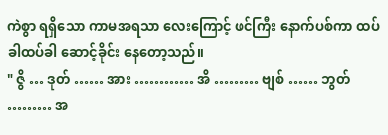ကဲစွာ ရရှိသော ကာမအရသာ လေးကြောင့် ဖင်ကြီး နောက်ပစ်ကာ ထပ်ခါထပ်ခါ ဆောင့်ခိုင်း နေတော့သည်။
" ဇွိ … ဒုတ် …… အား ………… အိ ……… ဗျစ် …… ဘွတ် ……… အ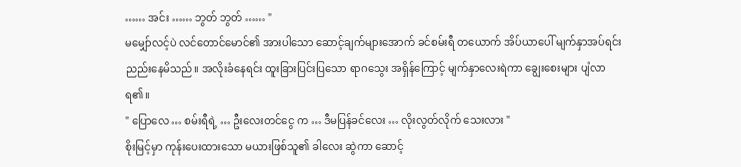…… အင်း …… ဘွတ် ဘွတ် …… "
မမျှော်လင့်ပဲ လင်တောင်မောင်၏ အားပါသော ဆောင့်ချက်များအောက် ခင်စမ်းရီ တယောက် အိပ်ယာပေါ် မျက်နှာအပ်ရင်း ညည်းနေမိသည်။ အလိုးခံနေရင်း ထူးခြားပြင်းပြသော ရာဂသွေး အရှိန်ကြောင့် မျက်နှာလေးရဲကာ ချွေးစေးများ ပျံလာရ၏။
" ပြောလေ … စမ်းရီရဲ့ … ဦးလေးတင်ငွေ က … ဒီမပြန်ခင်လေး … လိုးလွတ်လိုက် သေးလား "
စိုးမြင့်မှာ ကုန်းပေးထားသော မယားဖြစ်သူ၏ ခါလေး ဆွဲကာ ဆောင့်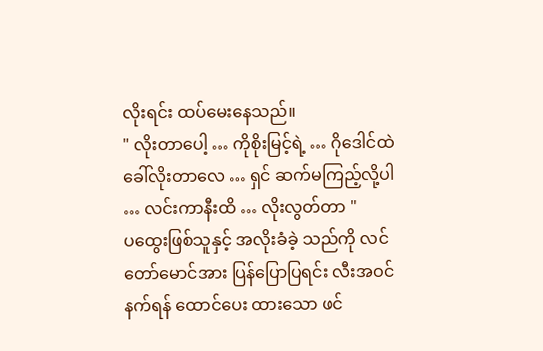လိုးရင်း ထပ်မေးနေသည်။
" လိုးတာပေါ့ … ကိုစိုးမြင့်ရဲ့ … ဂိုဒေါင်ထဲ ခေါ်လိုးတာလေ … ရှင် ဆက်မကြည့်လို့ပါ … လင်းကာနီးထိ … လိုးလွတ်တာ "
ပထွေးဖြစ်သူနှင့် အလိုးခံခဲ့ သည်ကို လင်တော်မောင်အား ပြန်ပြောပြရင်း လီးအဝင်နက်ရန် ထောင်ပေး ထားသော ဖင်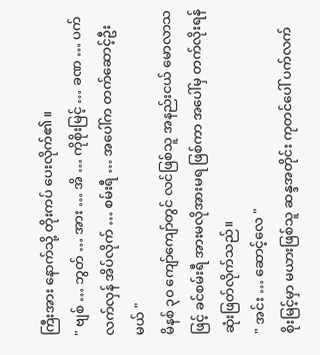ကြီးအား နောက်သို့ တိုးကပ် ပေးလိုက်၏။
" ဗျစ် … ဘွတ် … အား … အိ … ကိုစိုးမြင့် … ခဏ … ပက်လက်လှန် အိပ်လိုက် … စမ်းရီ … အပေါ်က တက်ဆောင့်ဦးမယ် "
မိနစ် ၃၀ ကျော်ကျော်တွင် လင်ဖြစ်သူ အနည်းငယ် မောလာသဖြင့် ခင်စမ်းရီ အားမလိုအားမရ ဖြစ်ကာ အပေါ်မှ တက်လိုးရန် ဆုံးဖြတ်လိုက်သည်။
" အင်း … ဆောင့်လေ "
စိုးမြင့်မှာ မယားဖြစ်သူ ဆန္ဒအတိုင်း ကုတင်ပေါ် ပက်လက်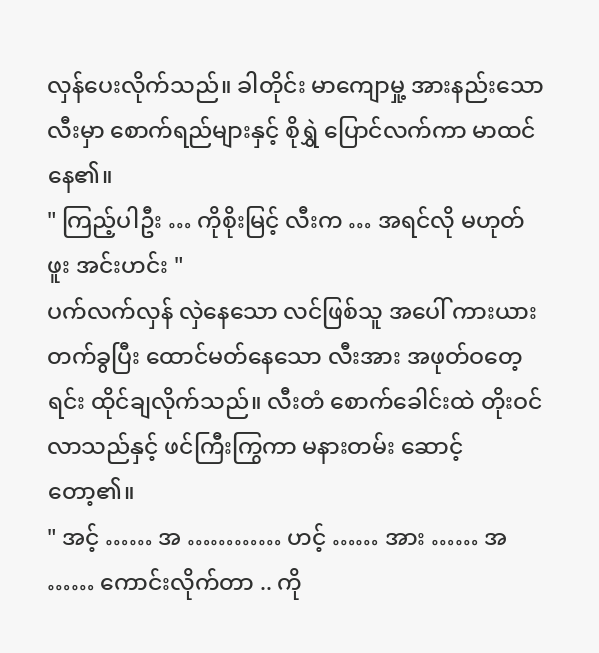လှန်ပေးလိုက်သည်။ ခါတိုင်း မာကျောမှု့ အားနည်းသော လီးမှာ စောက်ရည်များနှင့် စိုရွှဲ ပြောင်လက်ကာ မာထင်နေ၏။
" ကြည့်ပါဦး … ကိုစိုးမြင့် လီးက … အရင်လို မဟုတ်ဖူး အင်းဟင်း "
ပက်လက်လှန် လှဲနေသော လင်ဖြစ်သူ အပေါ် ကားယားတက်ခွပြီး ထောင်မတ်နေသော လီးအား အဖုတ်ဝတေ့ရင်း ထိုင်ချလိုက်သည်။ လီးတံ စောက်ခေါင်းထဲ တိုးဝင်လာသည်နှင့် ဖင်ကြီးကြွကာ မနားတမ်း ဆောင့်တော့၏။
" အင့် …… အ ………… ဟင့် …… အား …… အ …… ကောင်းလိုက်တာ .. ကို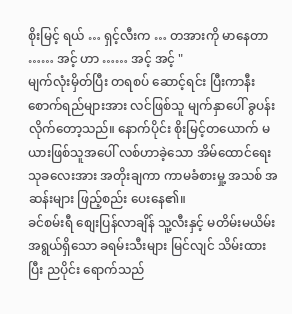စိုးမြင့် ရယ် … ရှင့်လီးက … တအားကို မာနေတာ …… အင့် ဟာ …… အင့် အင့် "
မျက်လုံးမှိတ်ပြီး တရစပ် ဆောင့်ရင်း ပြီးကာနီး စောက်ရည်များအား လင်ဖြစ်သူ မျက်နှာပေါ် ခွပန်း လိုက်တော့သည်။ နောက်ပိုင်း စိုးမြင့်တယောက် မယားဖြစ်သူအပေါ် လစ်ဟာခဲ့သော အိမ်ထောင်ရေး သုခလေးအား အတိုးချကာ ကာမခံစားမှု့ အသစ် အဆန်းများ ဖြည့်စည်း ပေးနေ၏။
ခင်စမ်းရီ စျေးပြန်လာချိန် သူ့လီးနှင့် မတိမ်းမယိမ်း အရွယ်ရှိသော ခရမ်းသီးများ မြင်လျင် သိမ်းထားပြီး ညပိုင်း ရောက်သည်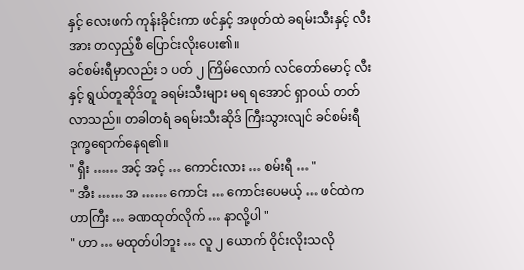နှင့် လေးဖက် ကုန်းခိုင်းကာ ဖင်နှင့် အဖုတ်ထဲ ခရမ်းသီးနှင့် လီးအား တလှည့်စီ ပြောင်းလိုးပေး၏။
ခင်စမ်းရီမှာလည်း ၁ ပတ် ၂ ကြိမ်လောက် လင်တော်မောင့် လီးနှင့် ရွယ်တူဆိုဒ်တူ ခရမ်းသီးများ မရ ရအောင် ရှာဝယ် တတ်လာသည်။ တခါတရံ ခရမ်းသီးဆိုဒ် ကြီးသွားလျင် ခင်စမ်းရီ ဒုက္ခရောက်နေရ၏။
" ရှီး …… အင့် အင့် … ကောင်းလား … စမ်းရီ … "
" အီး …… အ …… ကောင်း … ကောင်းပေမယ့် … ဖင်ထဲက ဟာကြီး … ခဏထုတ်လိုက် … နာလို့ပါ "
" ဟာ … မထုတ်ပါဘူး … လူ ၂ ယောက် ဝိုင်းလိုးသလို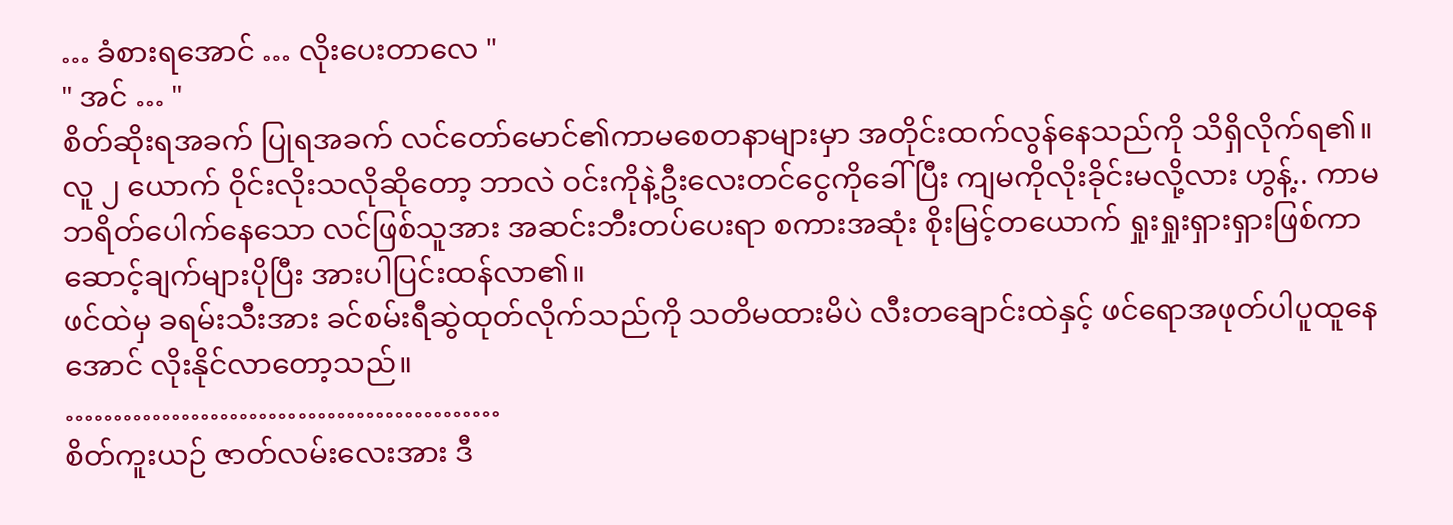… ခံစားရအောင် … လိုးပေးတာလေ "
" အင် … "
စိတ်ဆိုးရအခက် ပြုရအခက် လင်တော်မောင်၏ကာမစေတနာများမှာ အတိုင်းထက်လွန်နေသည်ကို သိရှိလိုက်ရ၏။
လူ ၂ ယောက် ဝိုင်းလိုးသလိုဆိုတော့ ဘာလဲ ဝင်းကိုနဲ့ဦးလေးတင်ငွေကိုခေါ်ပြီး ကျမကိုလိုးခိုင်းမလို့လား ဟွန့်.. ကာမဘရိတ်ပေါက်နေသော လင်ဖြစ်သူအား အဆင်းဘီးတပ်ပေးရာ စကားအဆုံး စိုးမြင့်တယောက် ရှုးရှုးရှားရှားဖြစ်ကာ ဆောင့်ချက်များပိုပြီး အားပါပြင်းထန်လာ၏။
ဖင်ထဲမှ ခရမ်းသီးအား ခင်စမ်းရီဆွဲထုတ်လိုက်သည်ကို သတိမထားမိပဲ လီးတချောင်းထဲနှင့် ဖင်ရောအဖုတ်ပါပူထူနေအောင် လိုးနိုင်လာတော့သည်။
………………………………………
စိတ်ကူးယဉ် ဇာတ်လမ်းလေးအား ဒီ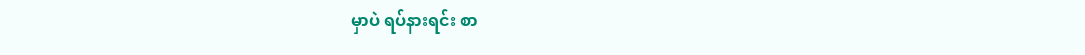မှာပဲ ရပ်နားရင်း စာ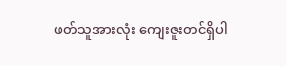ဖတ်သူအားလုံး ကျေးဇူးတင်ရှိပါ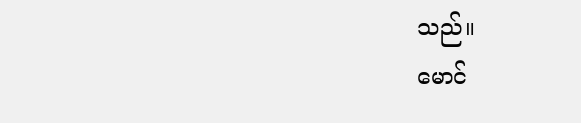သည်။
မောင်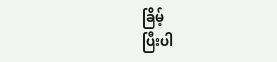ခြိမ့်
ပြီးပါ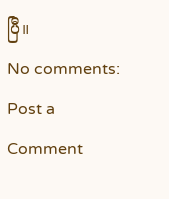ပြီ။
No comments:
Post a Comment